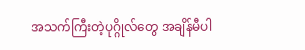အသက်ကြီးတဲ့ပုဂ္ဂိုလ်တွေ အချိန်မီပါ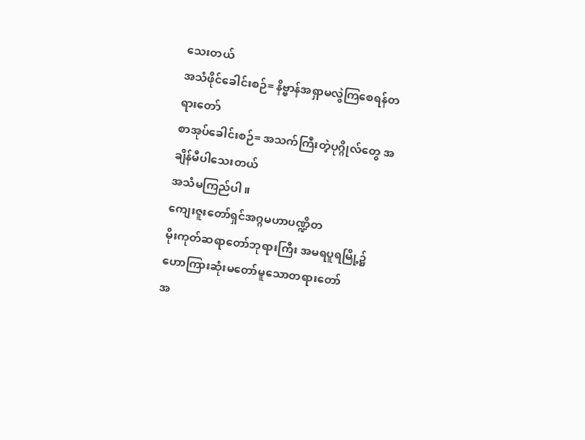သေးတယ်
အသံဖိုင်ခေါင်းစဉ်= နိဗ္ဗာန်အရှာမလွဲကြစေရန်တရားတော်
စာအုပ်ခေါင်းစဉ်= အသက်ကြီးတဲ့ပုဂ္ဂိုလ်တွေ အချိန်မီပါသေးတယ်
အသံမကြည်ပါ။
ကျေးဇူးတော်ရှင်အဂ္ဂမဟာပဏ္ဍိတ
မိုးကုတ်ဆရာတော်ဘုရားကြီး အမရပူရမြို့၌
ဟောကြားဆုံးမတော်မူသောတရားတော်
အ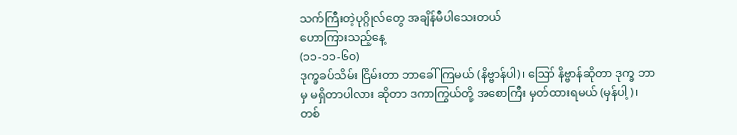သက်ကြီးတဲ့ပုဂ္ဂိုလ်တွေ အချိန်မီပါသေးတယ်
ဟောကြားသည့်နေ့
(၁၁-၁၁-၆၀)
ဒုက္ခခပ်သိမ်း ငြိမ်းတာ ဘာခေါ်ကြမယ် (နိဗ္ဗာန်ပါ)၊ ဪ နိဗ္ဗာန်ဆိုတာ ဒုက္ခ ဘာမှ မရှိတာပါလား ဆိုတာ ဒကာကြွယ်တို့ အစောကြီး မှတ်ထားရမယ် (မှန်ပါ့)၊ တစ်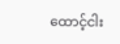ထောင့်ငါး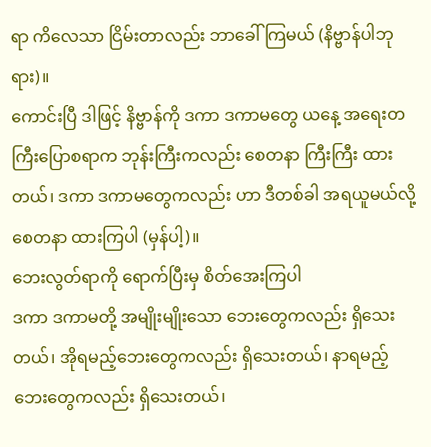ရာ ကိလေသာ ငြိမ်းတာလည်း ဘာခေါ်ကြမယ် (နိဗ္ဗာန်ပါဘုရား)။
ကောင်းပြီ ဒါဖြင့် နိဗ္ဗာန်ကို ဒကာ ဒကာမတွေ ယနေ့ အရေးတကြီးပြောစရာက ဘုန်းကြီးကလည်း စေတနာ ကြီးကြီး ထားတယ်၊ ဒကာ ဒကာမတွေကလည်း ဟာ ဒီတစ်ခါ အရယူမယ်လို့ စေတနာ ထားကြပါ (မှန်ပါ့)။
ဘေးလွတ်ရာကို ရောက်ပြီးမှ စိတ်အေးကြပါ
ဒကာ ဒကာမတို့ အမျိုးမျိုးသော ဘေးတွေကလည်း ရှိသေးတယ်၊ အိုရမည့်ဘေးတွေကလည်း ရှိသေးတယ်၊ နာရမည့် ဘေးတွေကလည်း ရှိသေးတယ်၊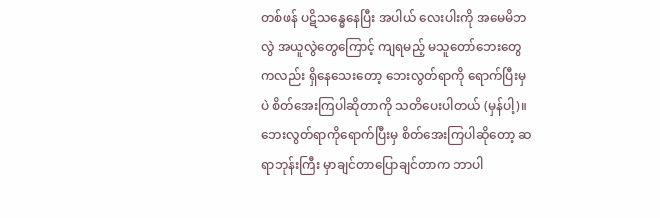တစ်ဖန် ပဋိသန္ဓေနေပြီး အပါယ် လေးပါးကို အမေမိဘလွဲ အယူလွဲတွေကြောင့် ကျရမည့် မသူတော်ဘေးတွေကလည်း ရှိနေသေးတော့ ဘေးလွတ်ရာကို ရောက်ပြီးမှပဲ စိတ်အေးကြပါဆိုတာကို သတိပေးပါတယ် (မှန်ပါ့)။
ဘေးလွတ်ရာကိုရောက်ပြီးမှ စိတ်အေးကြပါဆိုတော့ ဆရာဘုန်းကြီး မှာချင်တာပြောချင်တာက ဘာပါ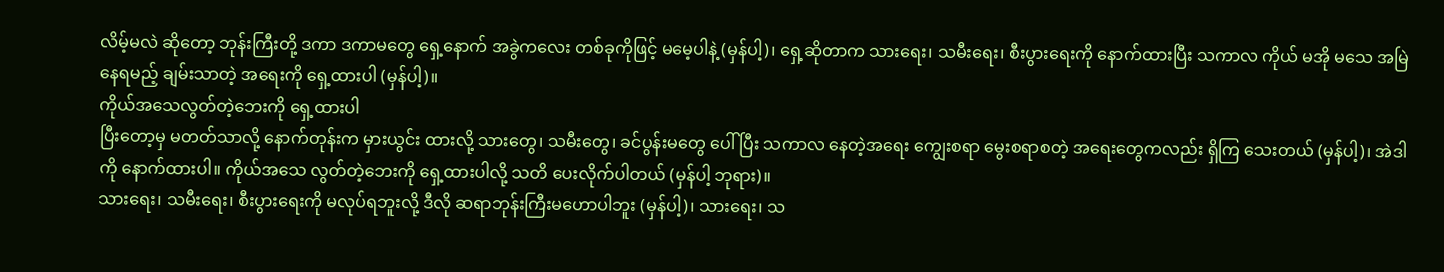လိမ့်မလဲ ဆိုတော့ ဘုန်းကြီးတို့ ဒကာ ဒကာမတွေ ရှေ့နောက် အခွဲကလေး တစ်ခုကိုဖြင့် မမေ့ပါနဲ့ (မှန်ပါ့)၊ ရှေ့ဆိုတာက သားရေး၊ သမီးရေး၊ စီးပွားရေးကို နောက်ထားပြီး သကာလ ကိုယ် မအို မသေ အမြဲနေရမည့် ချမ်းသာတဲ့ အရေးကို ရှေ့ထားပါ (မှန်ပါ့)။
ကိုယ်အသေလွတ်တဲ့ဘေးကို ရှေ့ထားပါ
ပြီးတော့မှ မတတ်သာလို့ နောက်တုန်းက မှားယွင်း ထားလို့ သားတွေ၊ သမီးတွေ၊ ခင်ပွန်းမတွေ ပေါ်ပြီး သကာလ နေတဲ့အရေး ကျွေးစရာ မွေးစရာစတဲ့ အရေးတွေကလည်း ရှိကြ သေးတယ် (မှန်ပါ့)၊ အဲဒါကို နောက်ထားပါ။ ကိုယ်အသေ လွတ်တဲ့ဘေးကို ရှေ့ထားပါလို့ သတိ ပေးလိုက်ပါတယ် (မှန်ပါ့ ဘုရား)။
သားရေး၊ သမီးရေး၊ စီးပွားရေးကို မလုပ်ရဘူးလို့ ဒီလို ဆရာဘုန်းကြီးမဟောပါဘူး (မှန်ပါ့)၊ သားရေး၊ သ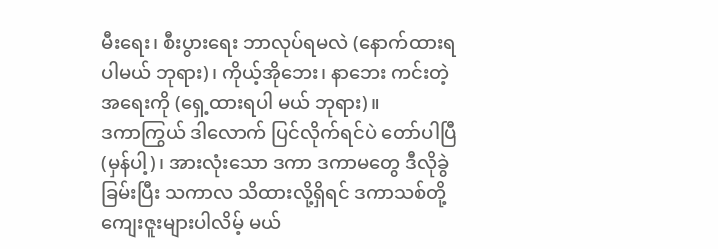မီးရေး၊ စီးပွားရေး ဘာလုပ်ရမလဲ (နောက်ထားရပါမယ် ဘုရား)၊ ကိုယ့်အိုဘေး၊ နာဘေး ကင်းတဲ့ အရေးကို (ရှေ့ထားရပါ မယ် ဘုရား)။
ဒကာကြွယ် ဒါလောက် ပြင်လိုက်ရင်ပဲ တော်ပါပြီ (မှန်ပါ့)၊ အားလုံးသော ဒကာ ဒကာမတွေ ဒီလိုခွဲခြမ်းပြီး သကာလ သိထားလို့ရှိရင် ဒကာသစ်တို့ ကျေးဇူးများပါလိမ့် မယ်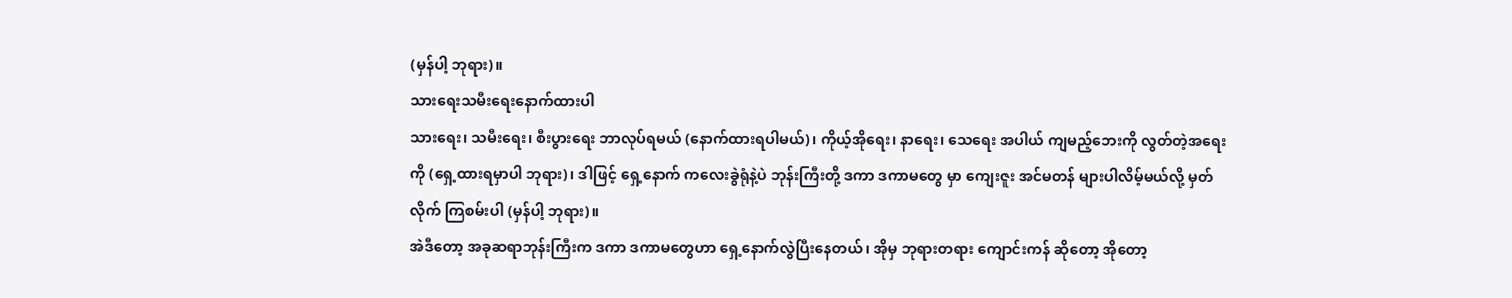(မှန်ပါ့ ဘုရား)။
သားရေးသမီးရေးနောက်ထားပါ
သားရေး၊ သမီးရေး၊ စီးပွားရေး ဘာလုပ်ရမယ် (နောက်ထားရပါမယ်)၊ ကိုယ့်အိုရေး၊ နာရေး၊ သေရေး အပါယ် ကျမည့်ဘေးကို လွတ်တဲ့အရေးကို (ရှေ့ထားရမှာပါ ဘုရား)၊ ဒါဖြင့် ရှေ့နောက် ကလေးခွဲရုံနဲ့ပဲ ဘုန်းကြီးတို့ ဒကာ ဒကာမတွေ မှာ ကျေးဇူး အင်မတန် များပါလိမ့်မယ်လို့ မှတ်လိုက် ကြစမ်းပါ (မှန်ပါ့ ဘုရား)။
အဲဒီတော့ အခုဆရာဘုန်းကြီးက ဒကာ ဒကာမတွေဟာ ရှေ့နောက်လွဲပြီးနေတယ်၊ အိုမှ ဘုရားတရား ကျောင်းကန် ဆိုတော့ အိုတော့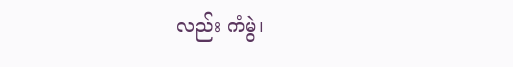လည်း ကံမွဲ၊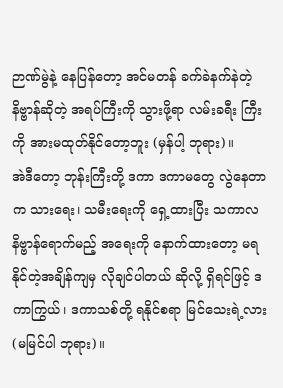ဉာဏ်မွဲနဲ့ နေပြန်တော့ အင်မတန် ခက်ခဲနက်နဲတဲ့ နိဗ္ဗာန်ဆိုတဲ့ အရပ်ကြီးကို သွားဖို့ရာ လမ်းခရီး ကြီးကို အားမထုတ်နိုင်တော့ဘူး (မှန်ပါ့ ဘုရား)။
အဲဒီတော့ ဘုန်းကြီးတို့ ဒကာ ဒကာမတွေ လွဲနေတာက သားရေး၊ သမီးရေးကို ရှေ့ထားပြီး သကာလ နိဗ္ဗာန်ရောက်မည့် အရေးကို နောက်ထားတော့ မရနိုင်တဲ့အချိန်ကျမှ လိုချင်ပါတယ် ဆိုလို့ ရှိရင်ဖြင့် ဒကာကြွယ်၊ ဒကာသစ်တို့ ရနိုင်စရာ မြင်သေးရဲ့လား (မမြင်ပါ ဘုရား)။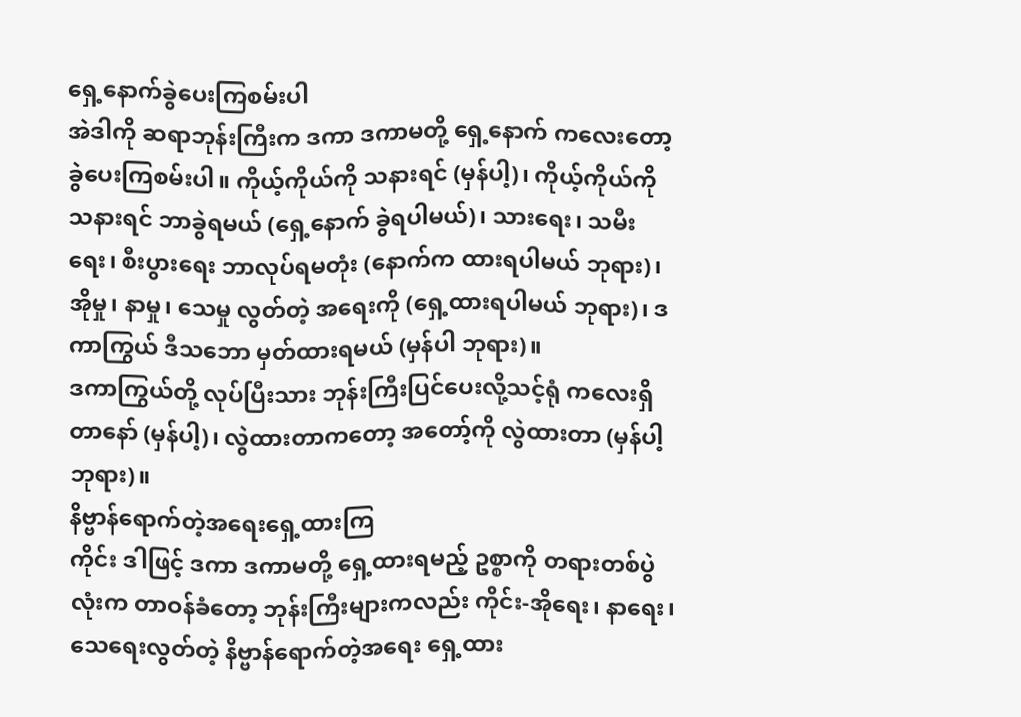ရှေ့နောက်ခွဲပေးကြစမ်းပါ
အဲဒါကို ဆရာဘုန်းကြီးက ဒကာ ဒကာမတို့ ရှေ့နောက် ကလေးတော့ ခွဲပေးကြစမ်းပါ။ ကိုယ့်ကိုယ်ကို သနားရင် (မှန်ပါ့)၊ ကိုယ့်ကိုယ်ကို သနားရင် ဘာခွဲရမယ် (ရှေ့နောက် ခွဲရပါမယ်)၊ သားရေး၊ သမီးရေး၊ စီးပွားရေး ဘာလုပ်ရမတုံး (နောက်က ထားရပါမယ် ဘုရား)၊ အိုမှု၊ နာမှု၊ သေမှု လွတ်တဲ့ အရေးကို (ရှေ့ထားရပါမယ် ဘုရား)၊ ဒကာကြွယ် ဒီသဘော မှတ်ထားရမယ် (မှန်ပါ ဘုရား)။
ဒကာကြွယ်တို့ လုပ်ပြီးသား ဘုန်းကြီးပြင်ပေးလို့သင့်ရုံ ကလေးရှိတာနော် (မှန်ပါ့)၊ လွဲထားတာကတော့ အတော့်ကို လွဲထားတာ (မှန်ပါ့ ဘုရား)။
နိဗ္ဗာန်ရောက်တဲ့အရေးရှေ့ထားကြ
ကိုင်း ဒါဖြင့် ဒကာ ဒကာမတို့ ရှေ့ထားရမည့် ဥစ္စာကို တရားတစ်ပွဲလုံးက တာဝန်ခံတော့ ဘုန်းကြီးများကလည်း ကိုင်း-အိုရေး၊ နာရေး၊ သေရေးလွတ်တဲ့ နိဗ္ဗာန်ရောက်တဲ့အရေး ရှေ့ထား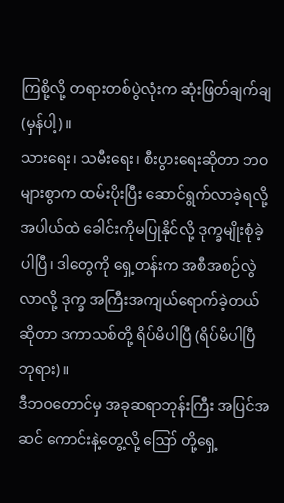ကြစို့လို့ တရားတစ်ပွဲလုံးက ဆုံးဖြတ်ချက်ချ (မှန်ပါ့)။
သားရေး၊ သမီးရေး၊ စီးပွားရေးဆိုတာ ဘဝများစွာက ထမ်းပိုးပြီး ဆောင်ရွက်လာခဲ့ရလို့ အပါယ်ထဲ ခေါင်းကိုမပြုနိုင်လို့ ဒုက္ခမျိုးစုံခဲ့ပါပြီ၊ ဒါတွေကို ရှေ့တန်းက အစီအစဉ်လွဲလာလို့ ဒုက္ခ အကြီးအကျယ်ရောက်ခဲ့တယ်ဆိုတာ ဒကာသစ်တို့ ရိပ်မိပါပြီ (ရိပ်မိပါပြီ ဘုရား)။
ဒီဘဝတောင်မှ အခုဆရာဘုန်းကြီး အပြင်အဆင် ကောင်းနဲ့တွေ့လို့ ဪ တို့ရှေ့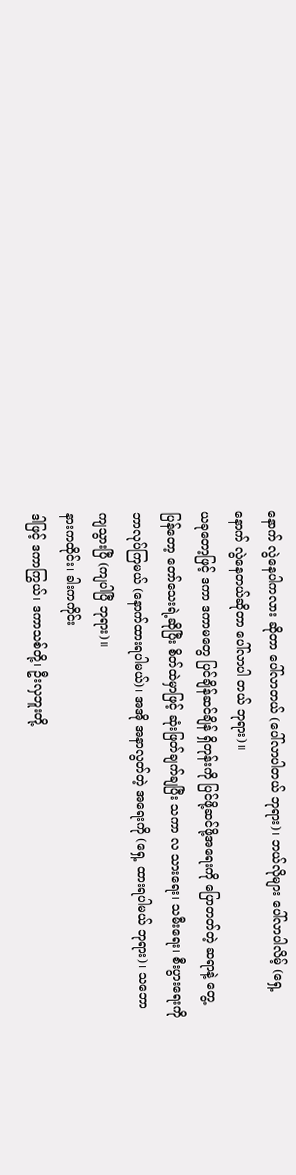နောက် လွဲနေပါကလား ဆိုတာ ပေါ်လာတယ် (ပေါ်လာပါတယ် ဘုရား)၊ ဘယ်လိုများ ပေါ်လာပါလိမ့် (ရှေ့နောက် လွဲနေတယ်ဆိုတာ ပေါ်လာပါ တယ် ဘုရား)။
ယခုတော့ဖြင့် ဒကာ ဒကာမတွေ ပြင်ချိန်ဆင်ချိန် ရှိတုန်းကို ပြင်ဖို့ဆင်ဖို့အရေးကို ပြောတတ်တဲ့ ဆရာနဲ့ တွေ့ပြန်တော့ တော်သေးရဲ့ဆိုပြီး စိတ်ထဲမှာဖြင့် ဆုံးဖြတ်ချက်ချပြီး သကာ လ သားရေး၊ သမီးရေး၊ စီးပွားရေးကို ဘာလုပ်ကြမယ် (နောက်ထားရပါမယ်)၊ အအို အနာလွတ်တဲ့ အရေးကို (ရှေ့ ထားရပါမယ် ဘုရား)၊ သဘောကျသွားပြီ (ကျပါပြီ ဘုရား)။
နားကထိုင်း၊ ခါးကကိုင်း
ဒါဖြင့် ဒကာကြွယ်၊ ဒကာသစ်တို့၊ ဦးလှဘူးတို့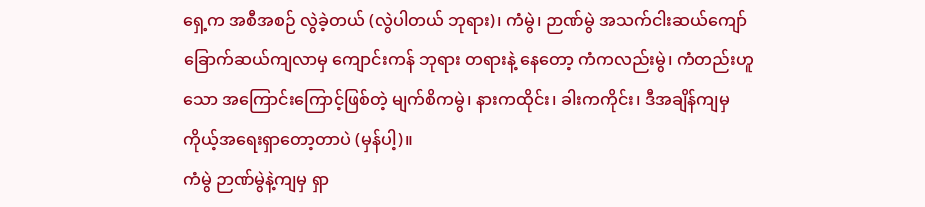ရှေ့က အစီအစဉ် လွဲခဲ့တယ် (လွဲပါတယ် ဘုရား)၊ ကံမွဲ၊ ဉာဏ်မွဲ အသက်ငါးဆယ်ကျော် ခြောက်ဆယ်ကျလာမှ ကျောင်းကန် ဘုရား တရားနဲ့ နေတော့ ကံကလည်းမွဲ၊ ကံတည်းဟူသော အကြောင်းကြောင့်ဖြစ်တဲ့ မျက်စိကမွဲ၊ နားကထိုင်း၊ ခါးကကိုင်း၊ ဒီအချိန်ကျမှ ကိုယ့်အရေးရှာတော့တာပဲ (မှန်ပါ့)။
ကံမွဲ ဉာဏ်မွဲနဲ့ကျမှ ရှာ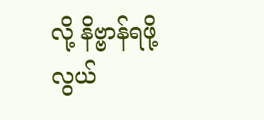လို့ နိဗ္ဗာန်ရဖို့ လွယ်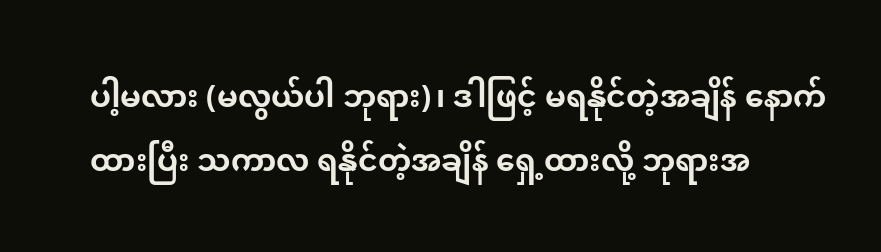ပါ့မလား (မလွယ်ပါ ဘုရား)၊ ဒါဖြင့် မရနိုင်တဲ့အချိန် နောက်ထားပြီး သကာလ ရနိုင်တဲ့အချိန် ရှေ့ထားလို့ ဘုရားအ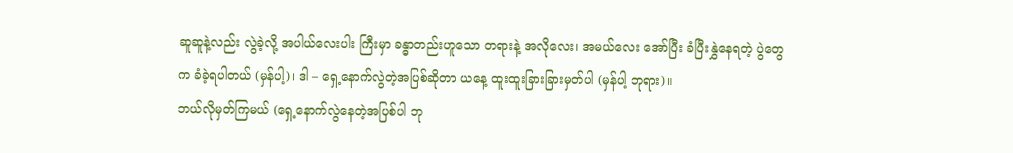ဆူဆူနဲ့လည်း လွဲခဲ့လို့ အပါယ်လေးပါး ကြီးမှာ ခန္ဓာတည်းဟူသော တရားနဲ့ အလိုလေး၊ အမယ်လေး အော်ပြီး ခံပြီးနွှဲနေရတဲ့ ပွဲတွေက ခံခဲ့ရပါတယ် (မှန်ပါ့)၊ ဒါ – ရှေ့နောက်လွဲတဲ့အပြစ်ဆိုတာ ယနေ့ ထူးထူးခြားခြားမှတ်ပါ (မှန်ပါ့ ဘုရား)။
ဘယ်လိုမှတ်ကြမယ် (ရှေ့နောက်လွဲနေတဲ့အပြစ်ပါ ဘု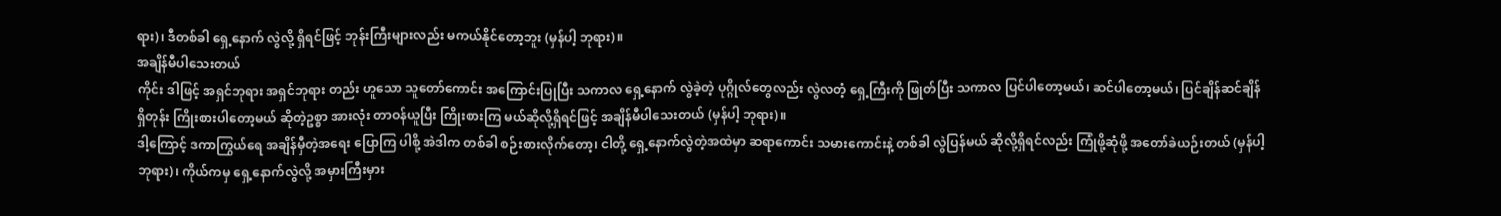ရား)၊ ဒီတစ်ခါ ရှေ့နောက် လွဲလို့ ရှိရင်ဖြင့် ဘုန်းကြီးများလည်း မကယ်နိုင်တော့ဘူး (မှန်ပါ့ ဘုရား)။
အချိန်မီပါသေးတယ်
ကိုင်း ဒါဖြင့် အရှင်ဘုရား အရှင်ဘုရား တည်း ဟူသော သူတော်ကောင်း အကြောင်းပြုပြီး သကာလ ရှေ့နောက် လွဲခဲ့တဲ့ ပုဂ္ဂိုလ်တွေလည်း လွဲလတံ့ ရှေ့ကြီးကို ဖြုတ်ပြီး သကာလ ပြင်ပါတော့မယ်၊ ဆင်ပါတော့မယ်၊ ပြင်ချိန်ဆင်ချိန်ရှိတုန်း ကြိုးစားပါတော့မယ် ဆိုတဲ့ဥစ္စာ အားလုံး တာဝန်ယူပြီး ကြိုးစားကြ မယ်ဆိုလို့ရှိရင်ဖြင့် အချိန်မီပါသေးတယ် (မှန်ပါ့ ဘုရား)။
ဒါ့ကြောင့် ဒကာကြွယ်ရေ အချိန်မှီတဲ့အရေး ပြောကြ ပါစို့ အဲဒါက တစ်ခါ စဉ်းစားလိုက်တော့၊ ငါတို့ ရှေ့နောက်လွဲတဲ့အထဲမှာ ဆရာကောင်း သမားကောင်းနဲ့ တစ်ခါ လွဲပြန်မယ် ဆိုလို့ရှိရင်လည်း ကြုံဖို့ဆုံဖို့ အတော်ခဲယဉ်းတယ် (မှန်ပါ့ ဘုရား)၊ ကိုယ်ကမှ ရှေ့နောက်လွဲလို့ အမှားကြီးမှား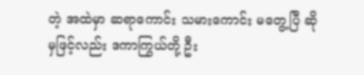တဲ့ အထဲမှာ ဆရာကောင်း သမားကောင်း မတွေ့ပြီ ဆိုမှဖြင့်လည်း ဒကာကြွယ်တို့ ဦး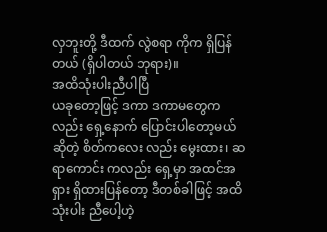လှဘူးတို့ ဒီထက် လွဲစရာ ကိုက ရှိပြန်တယ် (ရှိပါတယ် ဘုရား)။
အထိသုံးပါးညီပါပြီ
ယခုတော့ဖြင့် ဒကာ ဒကာမတွေကလည်း ရှေ့နောက် ပြောင်းပါတော့မယ်ဆိုတဲ့ စိတ်ကလေး လည်း မွေးထား၊ ဆရာကောင်း ကလည်း ရှေ့မှာ အထင်အရှား ရှိထားပြန်တော့ ဒီတစ်ခါဖြင့် အထိသုံးပါး ညီပေါ့ဟဲ့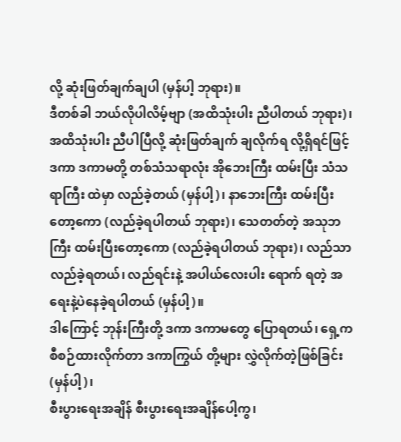လို့ ဆုံးဖြတ်ချက်ချပါ (မှန်ပါ့ ဘုရား)။
ဒီတစ်ခါ ဘယ်လိုပါလိမ့်ဗျာ (အထိသုံးပါး ညီပါတယ် ဘုရား)၊ အထိသုံးပါး ညီပါပြီလို့ ဆုံးဖြတ်ချက် ချလိုက်ရ လို့ရှိရင်ဖြင့် ဒကာ ဒကာမတို့ တစ်သံသရာလုံး အိုဘေးကြီး ထမ်းပြီး သံသရာကြီး ထဲမှာ လည်ခဲ့တယ် (မှန်ပါ့)၊ နာဘေးကြီး ထမ်းပြီးတော့ကော (လည်ခဲ့ရပါတယ် ဘုရား)၊ သေတတ်တဲ့ အသုဘကြီး ထမ်းပြီးတော့ကော (လည်ခဲ့ရပါတယ် ဘုရား)၊ လည်သာလည်ခဲ့ရတယ်၊ လည်ရင်းနဲ့ အပါယ်လေးပါး ရောက် ရတဲ့ အရေးနဲ့ပဲနေခဲ့ရပါတယ် (မှန်ပါ့)။
ဒါကြောင့် ဘုန်းကြီးတို့ ဒကာ ဒကာမတွေ ပြောရတယ်၊ ရှေ့ကစီစဉ်ထားလိုက်တာ ဒကာကြွယ် တို့များ လွှဲလိုက်တဲ့ဖြစ်ခြင်း (မှန်ပါ့)၊
စီးပွားရေးအချိန် စီးပွားရေးအချိန်ပေါ့ကွ၊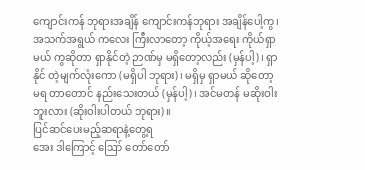ကျောင်းကန် ဘုရားအချိန် ကျောင်းကန်ဘုရား အချိန်ပေါ့ကွ၊ အသက်အရွယ် ကလေး ကြီးလာတော့ ကိုယ့်အရေး ကိုယ်ရှာမယ် ကွဆိုတာ ရှာနိုင်တဲ့ ဉာဏ်မှ မရှိတော့လည်း (မှန်ပါ့)၊ ရှာနိုင် တဲ့မျက်လုံးကော (မရှိပါ ဘုရား)၊ မရှိမှ ရှာမယ် ဆိုတော့ မရ တာတောင် နည်းသေးတယ် (မှန်ပါ့)၊ အင်မတန် မဆိုးဝါးဘူးလား (ဆိုးဝါးပါတယ် ဘုရား)။
ပြင်ဆင်ပေးမည့်ဆရာနဲ့တွေ့ရ
အေး ဒါကြောင့် ဪ တော်တော်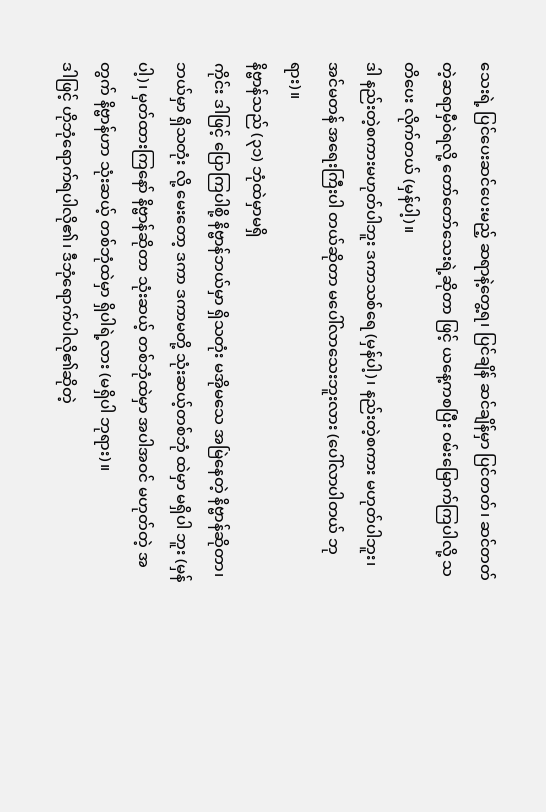သေးရဲ့ ပြင်ပေးဆင်ပေးမည့် ဆရာနဲ့တွေ့ရ၊ ပြင်ချိန် ဆင်ချိန်မှာ ပြင်တတ်၊ ဆင်တတ်တဲ့ဆရာမှီဝဲရလို့ တော်တော်သေးရဲ့ဆိုတာ ဖြင့် ယနေ့ကစပြီး ဝမ်းမြောက်ကြပါလို့ သတိပေး လိုက်တယ် (မှန်ပါ့)။
ဒါ နည်းတဲ့စကားမဟုတ်ပါဘူး ဒကာသစ်ရေ (မှန်ပါ့)၊ နည်းတဲ့စကား မဟုတ်ပါဘူး၊ အင်မတန် အရေးကြီးပါ တယ်ဆိုတာ မပေါ်လာသေးဘူးလား (ပေါ်လာပါတယ် ဘုရား)။
နိဗ္ဗာန်သည် (၃၁) ဘုံထဲမှာမရှိ
ကိုင်း ဒါဖြင့် ပြောကြပါစို့ နိဗ္ဗာန်ဘယ်မှာ ရှိသတုံး မအိုမသေ အမြဲနေတဲ့ နိဗ္ဗာန်ဆိုတာ၊ ဘယ်မှာ ရှိသတုံး လို့ မေးတော့ ဒကာ ဒကာမတို့ သုံးဆယ့်တစ်ဘုံ ထဲမှာ မရှိပါ ဘူး (မှန်ပါ့)၊ မှတ်ထားကြနော် နိဗ္ဗာန်ဆိုတာ သုံးဆယ့် တစ်ဘုံထဲမှာ အပါအဝင် မဟုတ်တဲ့ အတွက် နိဗ္ဗာန်ဟာ သုံးဆယ့် တစ်ဘုံထဲမှာ ရှိပါရဲ့လား (မရှိပါ ဘုရား)။
ဒါဖြင့် ဟိုဘုံရောက်ရပါလို၏၊ ဒီဘုံရောက်ပါလို၏ဆိုတဲ့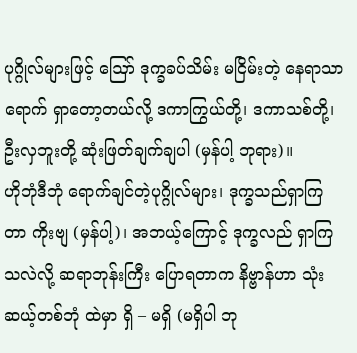ပုဂ္ဂိုလ်များဖြင့် ဪ ဒုက္ခခပ်သိမ်း မငြိမ်းတဲ့ နေရာသာရောက် ရှာတော့တယ်လို့ ဒကာကြွယ်တို့၊ ဒကာသစ်တို့၊ ဦးလှဘူးတို့ ဆုံးဖြတ်ချက်ချပါ (မှန်ပါ့ ဘုရား)။
ဟိုဘုံဒီဘုံ ရောက်ချင်တဲ့ပုဂ္ဂိုလ်များ၊ ဒုက္ခသည်ရှာကြတာ ကိုးဗျ (မှန်ပါ့)၊ အဘယ့်ကြောင့် ဒုက္ခလည် ရှာကြသလဲလို့ ဆရာဘုန်းကြီး ပြောရတာက နိဗ္ဗာန်ဟာ သုံးဆယ့်တစ်ဘုံ ထဲမှာ ရှိ – မရှိ (မရှိပါ ဘု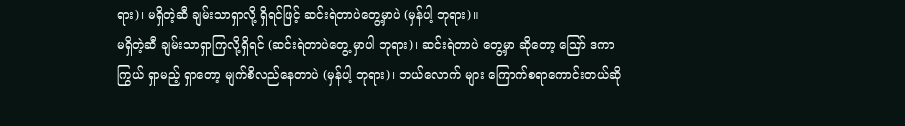ရား)၊ မရှိတဲ့ဆီ ချမ်းသာရှာလို့ ရှိရင်ဖြင့် ဆင်းရဲတာပဲတွေ့မှာပဲ (မှန်ပါ့ ဘုရား)။
မရှိတဲ့ဆီ ချမ်းသာရှာကြလို့ရှိရင် (ဆင်းရဲတာပဲတွေ့ မှာပါ ဘုရား)၊ ဆင်းရဲတာပဲ တွေ့မှာ ဆိုတော့ ဪ ဒကာကြွယ် ရှာမည့် ရှာတော့ မျက်စိလည်နေတာပဲ (မှန်ပါ့ ဘုရား)၊ ဘယ်လောက် များ ကြောက်စရာကောင်းတယ်ဆို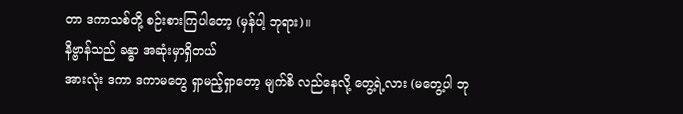တာ ဒကာသစ်တို့ စဉ်းစားကြပါတော့ (မှန်ပါ့ ဘုရား)။
နိဗ္ဗာန်သည် ခန္ဓာ အဆုံးမှာရှိတယ်
အားလုံး ဒကာ ဒကာမတွေ ရှာမည့်ရှာတော့ မျက်စိ လည်နေလို့ တွေ့ရဲ့လား (မတွေ့ပါ ဘု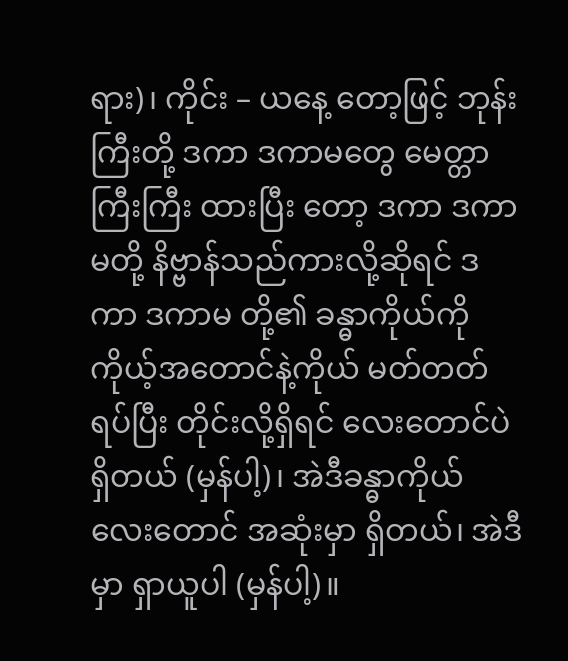ရား)၊ ကိုင်း – ယနေ့ တော့ဖြင့် ဘုန်းကြီးတို့ ဒကာ ဒကာမတွေ မေတ္တာကြီးကြီး ထားပြီး တော့ ဒကာ ဒကာမတို့ နိဗ္ဗာန်သည်ကားလို့ဆိုရင် ဒကာ ဒကာမ တို့၏ ခန္ဓာကိုယ်ကို ကိုယ့်အတောင်နဲ့ကိုယ် မတ်တတ် ရပ်ပြီး တိုင်းလို့ရှိရင် လေးတောင်ပဲ ရှိတယ် (မှန်ပါ့)၊ အဲဒီခန္ဓာကိုယ် လေးတောင် အဆုံးမှာ ရှိတယ်၊ အဲဒီမှာ ရှာယူပါ (မှန်ပါ့)။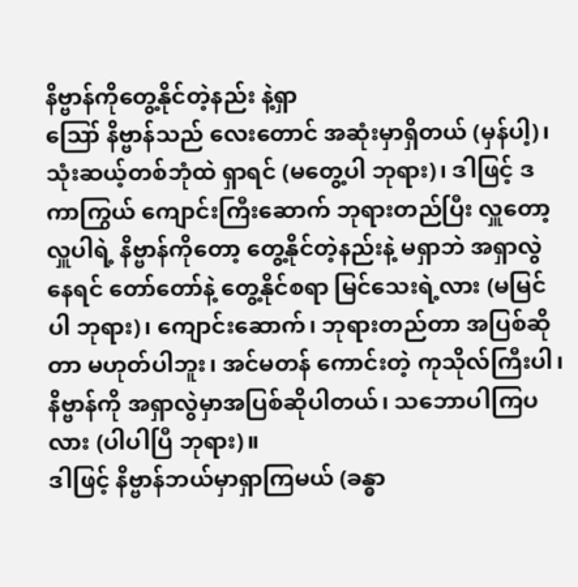နိဗ္ဗာန်ကိုတွေ့နိုင်တဲ့နည်း နဲ့ရှာ
ဪ နိဗ္ဗာန်သည် လေးတောင် အဆုံးမှာရှိတယ် (မှန်ပါ့)၊ သုံးဆယ့်တစ်ဘုံထဲ ရှာရင် (မတွေ့ပါ ဘုရား)၊ ဒါဖြင့် ဒကာကြွယ် ကျောင်းကြီးဆောက် ဘုရားတည်ပြီး လှူတော့ လှူပါရဲ့ နိဗ္ဗာန်ကိုတော့ တွေ့နိုင်တဲ့နည်းနဲ့ မရှာဘဲ အရှာလွဲနေရင် တော်တော်နဲ့ တွေ့နိုင်စရာ မြင်သေးရဲ့လား (မမြင်ပါ ဘုရား)၊ ကျောင်းဆောက်၊ ဘုရားတည်တာ အပြစ်ဆိုတာ မဟုတ်ပါဘူး၊ အင်မတန် ကောင်းတဲ့ ကုသိုလ်ကြီးပါ၊ နိဗ္ဗာန်ကို အရှာလွဲမှာအပြစ်ဆိုပါတယ်၊ သဘောပါကြပလား (ပါပါပြီ ဘုရား)။
ဒါဖြင့် နိဗ္ဗာန်ဘယ်မှာရှာကြမယ် (ခန္ဓာ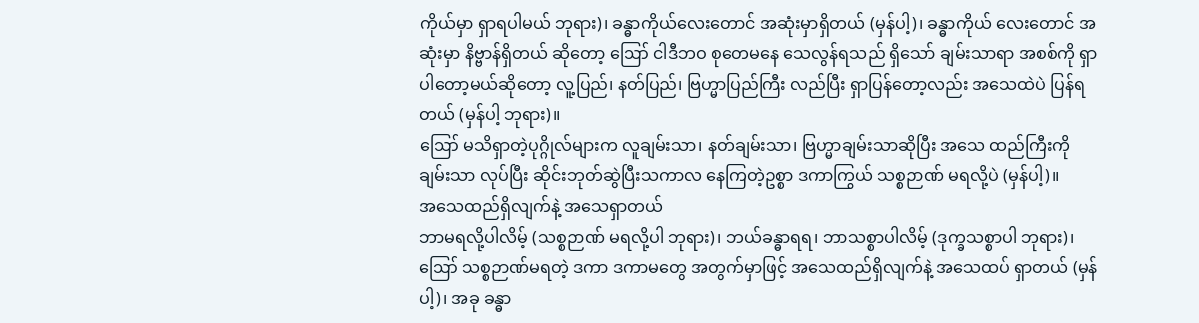ကိုယ်မှာ ရှာရပါမယ် ဘုရား)၊ ခန္ဓာကိုယ်လေးတောင် အဆုံးမှာရှိတယ် (မှန်ပါ့)၊ ခန္ဓာကိုယ် လေးတောင် အဆုံးမှာ နိဗ္ဗာန်ရှိတယ် ဆိုတော့ ဪ ငါဒီဘဝ စုတေမနေ သေလွန်ရသည် ရှိသော် ချမ်းသာရာ အစစ်ကို ရှာပါတော့မယ်ဆိုတော့ လူ့ပြည်၊ နတ်ပြည်၊ ဗြဟ္မာပြည်ကြီး လည်ပြီး ရှာပြန်တော့လည်း အသေထဲပဲ ပြန်ရတယ် (မှန်ပါ့ ဘုရား)။
ဪ မသိရှာတဲ့ပုဂ္ဂိုလ်များက လူချမ်းသာ၊ နတ်ချမ်းသာ၊ ဗြဟ္မာချမ်းသာဆိုပြီး အသေ ထည်ကြီးကို ချမ်းသာ လုပ်ပြီး ဆိုင်းဘုတ်ဆွဲပြီးသကာလ နေကြတဲ့ဥစ္စာ ဒကာကြွယ် သစ္စဉာဏ် မရလို့ပဲ (မှန်ပါ့)။
အသေထည်ရှိလျက်နဲ့ အသေရှာတယ်
ဘာမရလို့ပါလိမ့် (သစ္စဉာဏ် မရလို့ပါ ဘုရား)၊ ဘယ်ခန္ဓာရရ၊ ဘာသစ္စာပါလိမ့် (ဒုက္ခသစ္စာပါ ဘုရား)၊
ဪ သစ္စဉာဏ်မရတဲ့ ဒကာ ဒကာမတွေ အတွက်မှာဖြင့် အသေထည်ရှိလျက်နဲ့ အသေထပ် ရှာတယ် (မှန်ပါ့)၊ အခု ခန္ဓာ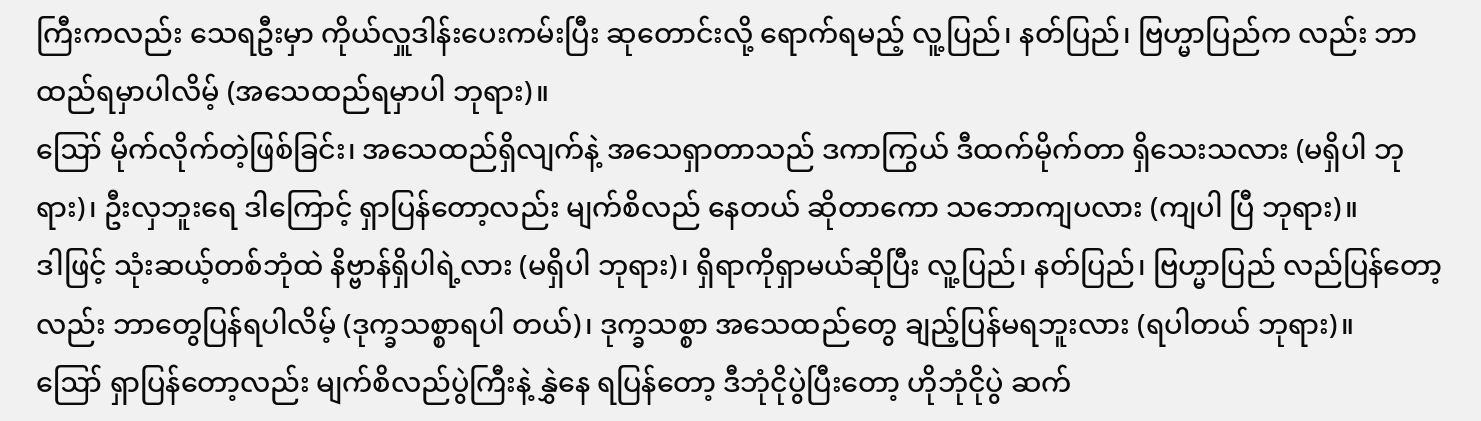ကြီးကလည်း သေရဦးမှာ ကိုယ်လှူဒါန်းပေးကမ်းပြီး ဆုတောင်းလို့ ရောက်ရမည့် လူ့ပြည်၊ နတ်ပြည်၊ ဗြဟ္မာပြည်က လည်း ဘာထည်ရမှာပါလိမ့် (အသေထည်ရမှာပါ ဘုရား)။
ဪ မိုက်လိုက်တဲ့ဖြစ်ခြင်း၊ အသေထည်ရှိလျက်နဲ့ အသေရှာတာသည် ဒကာကြွယ် ဒီထက်မိုက်တာ ရှိသေးသလား (မရှိပါ ဘုရား)၊ ဦးလှဘူးရေ ဒါကြောင့် ရှာပြန်တော့လည်း မျက်စိလည် နေတယ် ဆိုတာကော သဘောကျပလား (ကျပါ ပြီ ဘုရား)။
ဒါဖြင့် သုံးဆယ့်တစ်ဘုံထဲ နိဗ္ဗာန်ရှိပါရဲ့လား (မရှိပါ ဘုရား)၊ ရှိရာကိုရှာမယ်ဆိုပြီး လူ့ပြည်၊ နတ်ပြည်၊ ဗြဟ္မာပြည် လည်ပြန်တော့လည်း ဘာတွေပြန်ရပါလိမ့် (ဒုက္ခသစ္စာရပါ တယ်)၊ ဒုက္ခသစ္စာ အသေထည်တွေ ချည့်ပြန်မရဘူးလား (ရပါတယ် ဘုရား)။
ဪ ရှာပြန်တော့လည်း မျက်စိလည်ပွဲကြီးနဲ့ နွှဲနေ ရပြန်တော့ ဒီဘုံငိုပွဲပြီးတော့ ဟိုဘုံငိုပွဲ ဆက်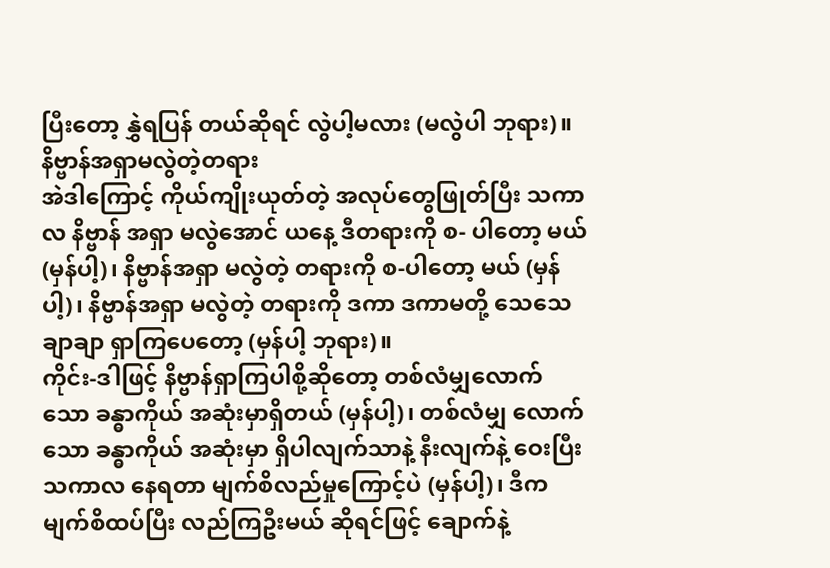ပြီးတော့ နွှဲရပြန် တယ်ဆိုရင် လွဲပါ့မလား (မလွဲပါ ဘုရား)။
နိဗ္ဗာန်အရှာမလွဲတဲ့တရား
အဲဒါကြောင့် ကိုယ်ကျိုးယုတ်တဲ့ အလုပ်တွေဖြုတ်ပြီး သကာလ နိဗ္ဗာန် အရှာ မလွဲအောင် ယနေ့ ဒီတရားကို စ- ပါတော့ မယ် (မှန်ပါ့)၊ နိဗ္ဗာန်အရှာ မလွဲတဲ့ တရားကို စ-ပါတော့ မယ် (မှန်ပါ့)၊ နိဗ္ဗာန်အရှာ မလွဲတဲ့ တရားကို ဒကာ ဒကာမတို့ သေသေချာချာ ရှာကြပေတော့ (မှန်ပါ့ ဘုရား)။
ကိုင်း-ဒါဖြင့် နိဗ္ဗာန်ရှာကြပါစို့ဆိုတော့ တစ်လံမျှလောက် သော ခန္ဓာကိုယ် အဆုံးမှာရှိတယ် (မှန်ပါ့)၊ တစ်လံမျှ လောက်သော ခန္ဓာကိုယ် အဆုံးမှာ ရှိပါလျက်သာနဲ့ နီးလျက်နဲ့ ဝေးပြီး သကာလ နေရတာ မျက်စိလည်မှုကြောင့်ပဲ (မှန်ပါ့)၊ ဒီက မျက်စိထပ်ပြီး လည်ကြဦးမယ် ဆိုရင်ဖြင့် ချောက်နဲ့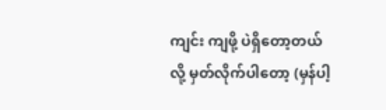ကျင်း ကျဖို့ ပဲရှိတော့တယ်လို့ မှတ်လိုက်ပါတော့ (မှန်ပါ့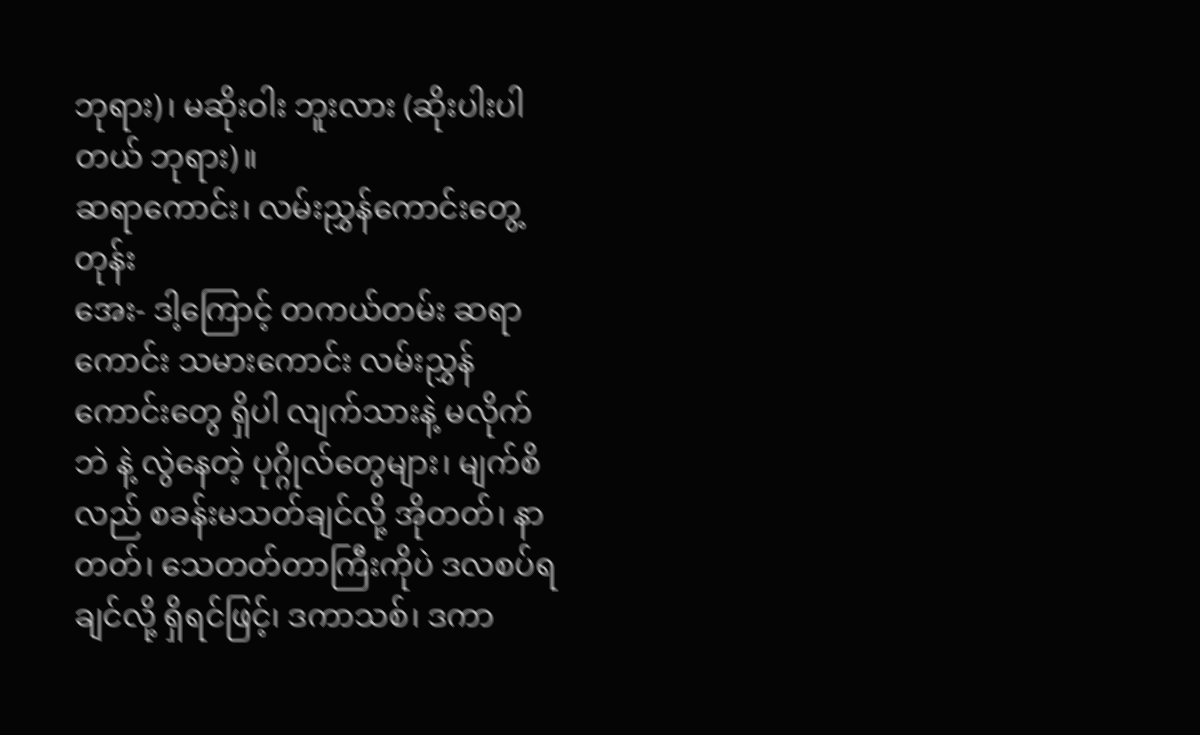ဘုရား)၊ မဆိုးဝါး ဘူးလား (ဆိုးပါးပါတယ် ဘုရား)။
ဆရာကောင်း၊ လမ်းညွှန်ကောင်းတွေ့တုန်း
အေး- ဒါ့ကြောင့် တကယ်တမ်း ဆရာကောင်း သမားကောင်း လမ်းညွှန်ကောင်းတွေ ရှိပါ လျက်သားနဲ့ မလိုက်ဘဲ နဲ့ လွဲနေတဲ့ ပုဂ္ဂိုလ်တွေများ၊ မျက်စိလည် စခန်းမသတ်ချင်လို့ အိုတတ်၊ နာတတ်၊ သေတတ်တာကြီးကိုပဲ ဒလစပ်ရချင်လို့ ရှိရင်ဖြင့်၊ ဒကာသစ်၊ ဒကာ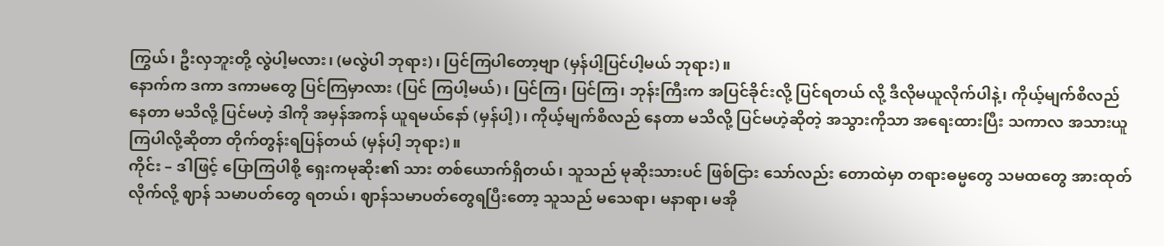ကြွယ်၊ ဦးလှဘူးတို့ လွဲပါ့မလား၊ (မလွဲပါ ဘုရား)၊ ပြင်ကြပါတော့ဗျာ (မှန်ပါ့ပြင်ပါ့မယ် ဘုရား)။
နောက်က ဒကာ ဒကာမတွေ ပြင်ကြမှာလား (ပြင် ကြပါ့မယ်)၊ ပြင်ကြ၊ ပြင်ကြ၊ ဘုန်းကြီးက အပြင်ခိုင်းလို့ ပြင်ရတယ် လို့ ဒီလိုမယူလိုက်ပါနဲ့၊ ကိုယ့်မျက်စိလည် နေတာ မသိလို့ ပြင်မဟဲ့ ဒါကို အမှန်အကန် ယူရမယ်နော် (မှန်ပါ့)၊ ကိုယ့်မျက်စိလည် နေတာ မသိလို့ ပြင်မဟဲ့ဆိုတဲ့ အသွားကိုသာ အရေးထားပြီး သကာလ အသားယူကြပါလို့ဆိုတာ တိုက်တွန်းရပြန်တယ် (မှန်ပါ့ ဘုရား)။
ကိုင်း – ဒါဖြင့် ပြောကြပါစို့ ရှေးကမုဆိုး၏ သား တစ်ယောက်ရှိတယ်၊ သူသည် မုဆိုးသားပင် ဖြစ်ငြား သော်လည်း တောထဲမှာ တရားဓမ္မတွေ သမထတွေ အားထုတ်လိုက်လို့ ဈာန် သမာပတ်တွေ ရတယ်၊ ဈာန်သမာပတ်တွေရပြီးတော့ သူသည် မသေရာ၊ မနာရာ၊ မအို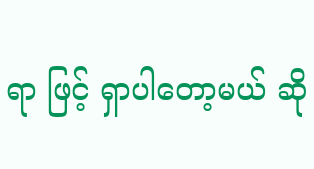ရာ ဖြင့် ရှာပါတော့မယ် ဆို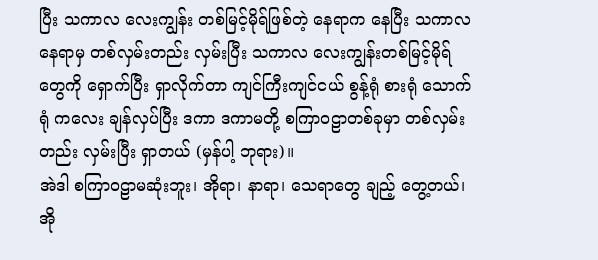ပြီး သကာလ လေးကျွန်း တစ်မြင့်မိုရ်ဖြစ်တဲ့ နေရာက နေပြီး သကာလ နေရာမှ တစ်လှမ်းတည်း လှမ်းပြီး သကာလ လေးကျွန်းတစ်မြင့်မိုရ်တွေကို ရှောက်ပြီး ရှာလိုက်တာ ကျင်ကြီးကျင်ငယ် စွန့်ရုံ စားရုံ သောက်ရုံ ကလေး ချန်လှပ်ပြီး ဒကာ ဒကာမတို့ စကြာဝဠာတစ်ခုမှာ တစ်လှမ်းတည်း လှမ်းပြီး ရှာတယ် (မှန်ပါ့ ဘုရား)။
အဲဒါ စကြာဝဠာမဆုံးဘူး၊ အိုရာ၊ နာရာ၊ သေရာတွေ ချည့် တွေ့တယ်၊ အို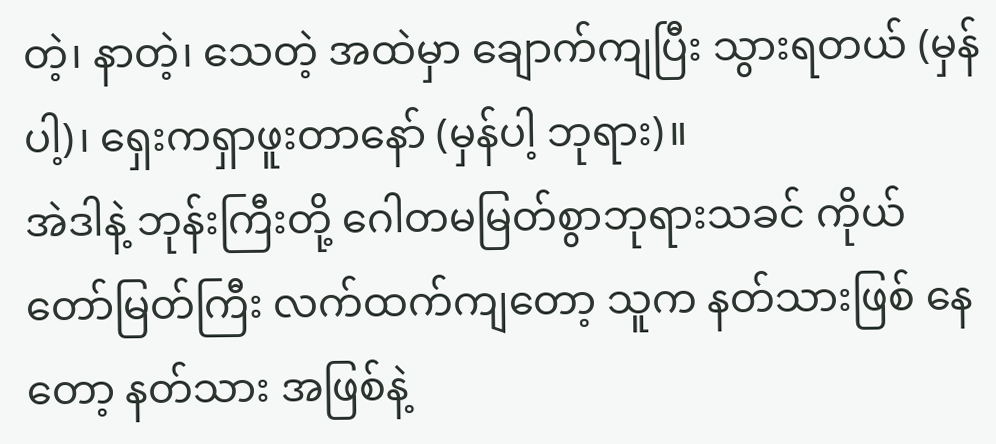တဲ့၊ နာတဲ့၊ သေတဲ့ အထဲမှာ ချောက်ကျပြီး သွားရတယ် (မှန်ပါ့)၊ ရှေးကရှာဖူးတာနော် (မှန်ပါ့ ဘုရား)။
အဲဒါနဲ့ ဘုန်းကြီးတို့ ဂေါတမမြတ်စွာဘုရားသခင် ကိုယ်တော်မြတ်ကြီး လက်ထက်ကျတော့ သူက နတ်သားဖြစ် နေတော့ နတ်သား အဖြစ်နဲ့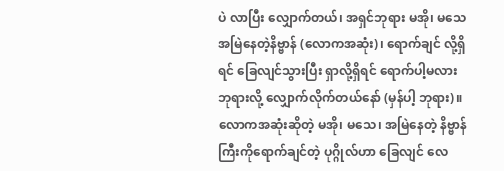ပဲ လာပြီး လျှောက်တယ်၊ အရှင်ဘုရား မအို၊ မသေ အမြဲနေတဲ့နိဗ္ဗာန် (လောကအဆုံး)၊ ရောက်ချင် လို့ရှိရင် ခြေလျင်သွားပြီး ရှာလို့ရှိရင် ရောက်ပါ့မလား ဘုရားလို့ လျှောက်လိုက်တယ်နော် (မှန်ပါ့ ဘုရား)။
လောကအဆုံးဆိုတဲ့ မအို၊ မသေ၊ အမြဲနေတဲ့ နိဗ္ဗာန် ကြီးကိုရောက်ချင်တဲ့ ပုဂ္ဂိုလ်ဟာ ခြေလျင် လေ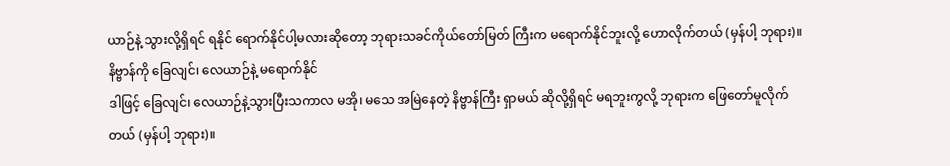ယာဉ်နဲ့ သွားလို့ရှိရင် ရနိုင် ရောက်နိုင်ပါ့မလားဆိုတော့ ဘုရားသခင်ကိုယ်တော်မြတ် ကြီးက မရောက်နိုင်ဘူးလို့ ဟောလိုက်တယ် (မှန်ပါ့ ဘုရား)။
နိဗ္ဗာန်ကို ခြေလျင်၊ လေယာဉ်နဲ့ မရောက်နိုင်
ဒါဖြင့် ခြေလျင်၊ လေယာဉ်နဲ့သွားပြီးသကာလ မအို၊ မသေ အမြဲနေတဲ့ နိဗ္ဗာန်ကြီး ရှာမယ် ဆိုလို့ရှိရင် မရဘူးကွလို့ ဘုရားက ဖြေတော်မူလိုက်တယ် (မှန်ပါ့ ဘုရား)။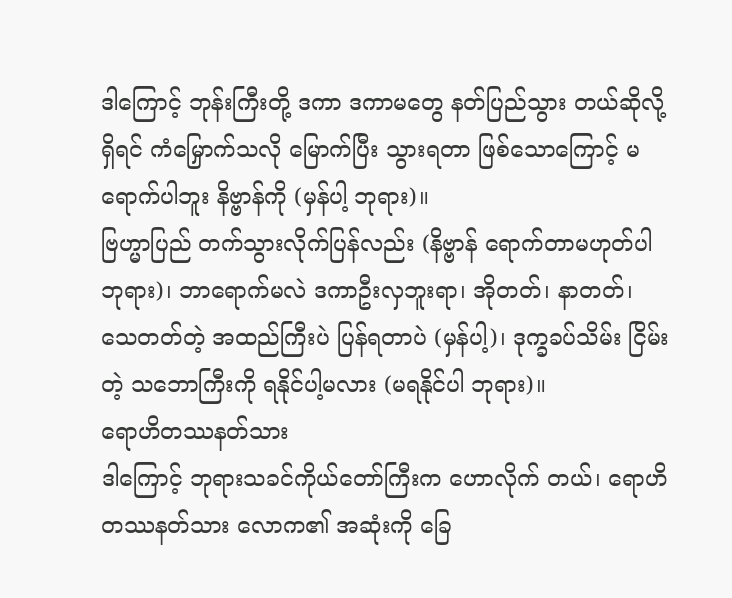ဒါကြောင့် ဘုန်းကြီးတို့ ဒကာ ဒကာမတွေ နတ်ပြည်သွား တယ်ဆိုလို့ရှိရင် ကံမြှောက်သလို မြောက်ပြီး သွားရတာ ဖြစ်သောကြောင့် မရောက်ပါဘူး နိဗ္ဗာန်ကို (မှန်ပါ့ ဘုရား)။
ဗြဟ္မာပြည် တက်သွားလိုက်ပြန်လည်း (နိဗ္ဗာန် ရောက်တာမဟုတ်ပါ ဘုရား)၊ ဘာရောက်မလဲ ဒကာဦးလှဘူးရာ၊ အိုတတ်၊ နာတတ်၊ သေတတ်တဲ့ အထည်ကြီးပဲ ပြန်ရတာပဲ (မှန်ပါ့)၊ ဒုက္ခခပ်သိမ်း ငြိမ်းတဲ့ သဘောကြီးကို ရနိုင်ပါ့မလား (မရနိုင်ပါ ဘုရား)။
ရောဟိတဿနတ်သား
ဒါကြောင့် ဘုရားသခင်ကိုယ်တော်ကြီးက ဟောလိုက် တယ်၊ ရောဟိတဿနတ်သား လောက၏ အဆုံးကို ခြေ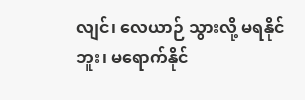လျင်၊ လေယာဉ် သွားလို့ မရနိုင်ဘူး၊ မရောက်နိုင်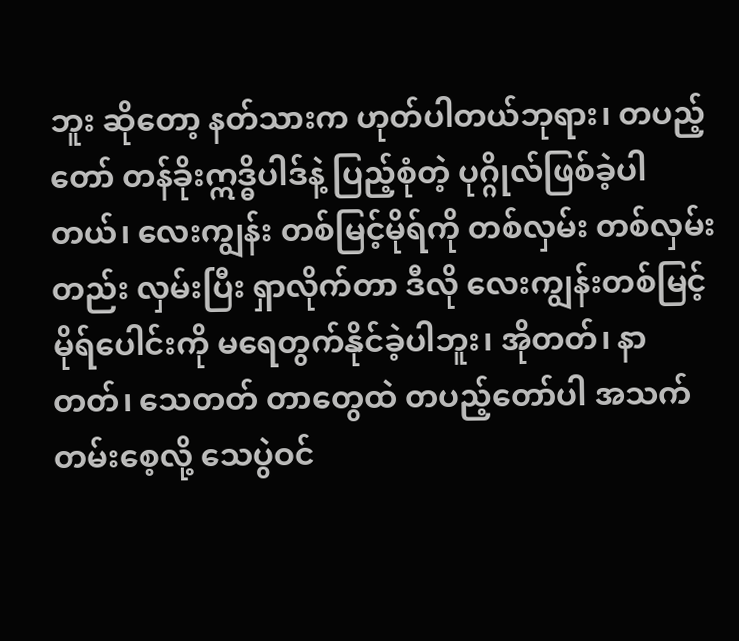ဘူး ဆိုတော့ နတ်သားက ဟုတ်ပါတယ်ဘုရား၊ တပည့်တော် တန်ခိုးဣဒ္ဓိပါဒ်နဲ့ ပြည့်စုံတဲ့ ပုဂ္ဂိုလ်ဖြစ်ခဲ့ပါတယ်၊ လေးကျွန်း တစ်မြင့်မိုရ်ကို တစ်လှမ်း တစ်လှမ်းတည်း လှမ်းပြီး ရှာလိုက်တာ ဒီလို လေးကျွန်းတစ်မြင့် မိုရ်ပေါင်းကို မရေတွက်နိုင်ခဲ့ပါဘူး၊ အိုတတ်၊ နာတတ်၊ သေတတ် တာတွေထဲ တပည့်တော်ပါ အသက်တမ်းစေ့လို့ သေပွဲဝင်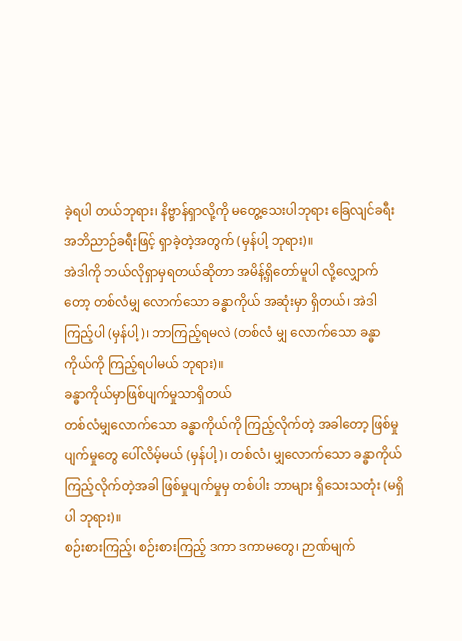ခဲ့ရပါ တယ်ဘုရား၊ နိဗ္ဗာန်ရှာလို့ကို မတွေ့သေးပါဘုရား ခြေလျင်ခရီး အဘိညာဉ်ခရီးဖြင့် ရှာခဲ့တဲ့အတွက် (မှန်ပါ့ ဘုရား)။
အဲဒါကို ဘယ်လိုရှာမှရတယ်ဆိုတာ အမိန့်ရှိတော်မူပါ လို့လျှောက်တော့ တစ်လံမျှ လောက်သော ခန္ဓာကိုယ် အဆုံးမှာ ရှိတယ်၊ အဲဒါကြည့်ပါ (မှန်ပါ့)၊ ဘာကြည့်ရမလဲ (တစ်လံ မျှ လောက်သော ခန္ဓာကိုယ်ကို ကြည့်ရပါမယ် ဘုရား)။
ခန္ဓာကိုယ်မှာဖြစ်ပျက်မှုသာရှိတယ်
တစ်လံမျှလောက်သော ခန္ဓာကိုယ်ကို ကြည့်လိုက်တဲ့ အခါတော့ ဖြစ်မှုပျက်မှုတွေ ပေါ်လိမ့်မယ် (မှန်ပါ့)၊ တစ်လံ၊ မျှလောက်သော ခန္ဓာကိုယ် ကြည့်လိုက်တဲ့အခါ ဖြစ်မှုပျက်မှုမှ တစ်ပါး ဘာများ ရှိသေးသတုံး (မရှိပါ ဘုရား)။
စဉ်းစားကြည့်၊ စဉ်းစားကြည့် ဒကာ ဒကာမတွေ၊ ဉာဏ်မျက်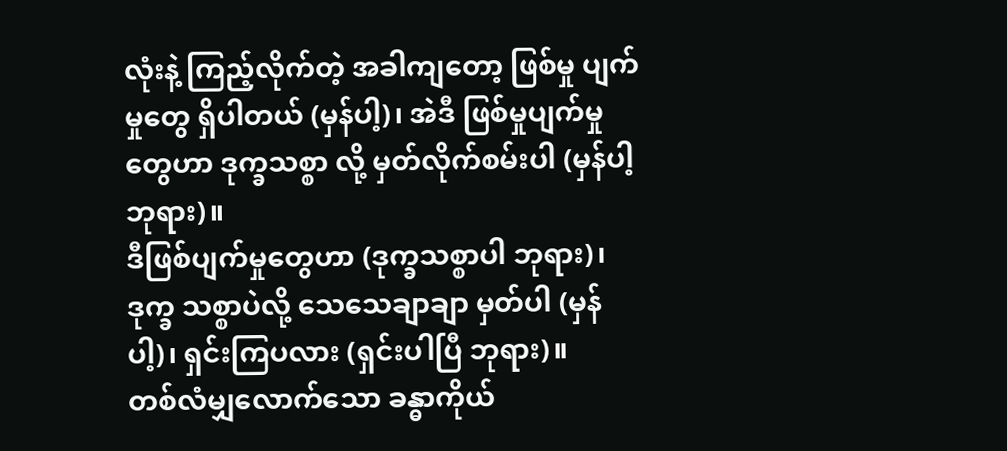လုံးနဲ့ ကြည့်လိုက်တဲ့ အခါကျတော့ ဖြစ်မှု ပျက်မှုတွေ ရှိပါတယ် (မှန်ပါ့)၊ အဲဒီ ဖြစ်မှုပျက်မှုတွေဟာ ဒုက္ခသစ္စာ လို့ မှတ်လိုက်စမ်းပါ (မှန်ပါ့ ဘုရား)။
ဒီဖြစ်ပျက်မှုတွေဟာ (ဒုက္ခသစ္စာပါ ဘုရား)၊ ဒုက္ခ သစ္စာပဲလို့ သေသေချာချာ မှတ်ပါ (မှန်ပါ့)၊ ရှင်းကြပလား (ရှင်းပါပြီ ဘုရား)။
တစ်လံမျှလောက်သော ခန္ဓာကိုယ်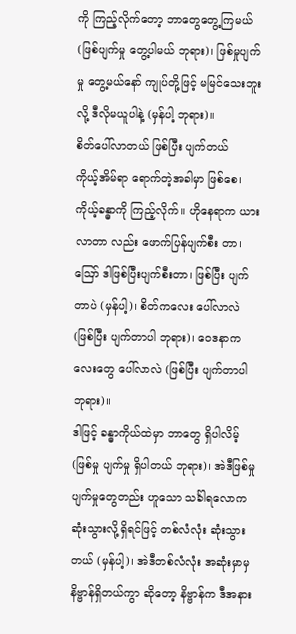ကို ကြည့်လိုက်တော့ ဘာတွေတွေ့ကြမယ် (ဖြစ်ပျက်မှု တွေ့ပါမယ် ဘုရား)၊ ဖြစ်မှုပျက်မှု တွေ့မယ်နော် ကျုပ်တို့ဖြင့် မမြင်သေးဘူးလို့ ဒီလိုမယူပါနဲ့ (မှန်ပါ့ ဘုရား)။
စိတ်ပေါ်လာတယ် ဖြစ်ပြီး ပျက်တယ်
ကိုယ့်အိမ်ရာ ရောက်တဲ့အခါမှာ ဖြစ်စေ၊ ကိုယ့်ခန္ဓာကို ကြည့်လိုက်။ ဟိုနေရာက ယားလာတာ လည်း ဖောက်ပြန်ပျက်စီး တာ၊ ဪ ဒါဖြစ်ပြီးပျက်စီးတာ၊ ဖြစ်ပြီး ပျက်တာပဲ (မှန်ပါ့)၊ စိတ်ကလေး ပေါ်လာလဲ (ဖြစ်ပြီး ပျက်တာပါ ဘုရား)၊ ဝေဒနာကလေးတွေ ပေါ်လာလဲ (ဖြစ်ပြီး ပျက်တာပါ ဘုရား)။
ဒါဖြင့် ခန္ဓာကိုယ်ထဲမှာ ဘာတွေ ရှိပါလိမ့် (ဖြစ်မှု ပျက်မှု ရှိပါတယ် ဘုရား)၊ အဲဒီဖြစ်မှု ပျက်မှုတွေတည်း ဟူသော သင်္ခါရလောက ဆုံးသွားလို့ရှိရင်ဖြင့် တစ်လံလုံး ဆုံးသွားတယ် (မှန်ပါ့)၊ အဲဒီတစ်လံလုံး အဆုံးမှာမှ နိဗ္ဗာန်ရှိတယ်ကွာ ဆိုတော့ နိဗ္ဗာန်က ဒီအနား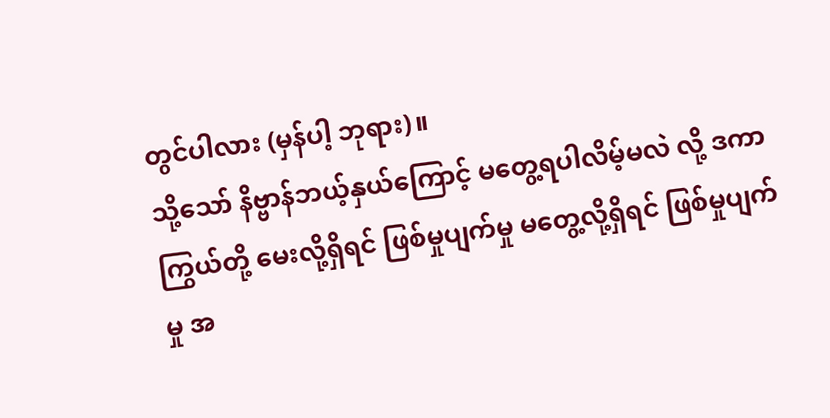တွင်ပါလား (မှန်ပါ့ ဘုရား)။
သို့သော် နိဗ္ဗာန်ဘယ့်နှယ်ကြောင့် မတွေ့ရပါလိမ့်မလဲ လို့ ဒကာကြွယ်တို့ မေးလို့ရှိရင် ဖြစ်မှုပျက်မှု မတွေ့လို့ရှိရင် ဖြစ်မှုပျက်မှု အ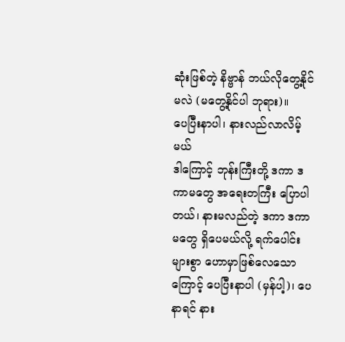ဆုံးဖြစ်တဲ့ နိဗ္ဗာန် ဘယ်လိုတွေ့နိုင်မလဲ (မတွေ့နိုင်ပါ ဘုရား)။
ပေပြီးနာပါ၊ နားလည်လာလိမ့်မယ်
ဒါကြောင့် ဘုန်းကြီးတို့ ဒကာ ဒကာမတွေ အရေးတကြီး ပြောပါတယ်၊ နားမလည်တဲ့ ဒကာ ဒကာမတွေ ရှိပေမယ်လို့ ရက်ပေါင်းများစွာ ဟောမှာဖြစ်လေသောကြောင့် ပေပြီးနာပါ (မှန်ပါ့)၊ ပေနာရင် နား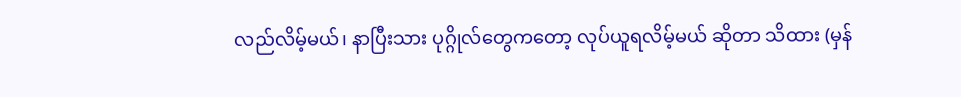လည်လိမ့်မယ်၊ နာပြီးသား ပုဂ္ဂိုလ်တွေကတော့ လုပ်ယူရလိမ့်မယ် ဆိုတာ သိထား (မှန်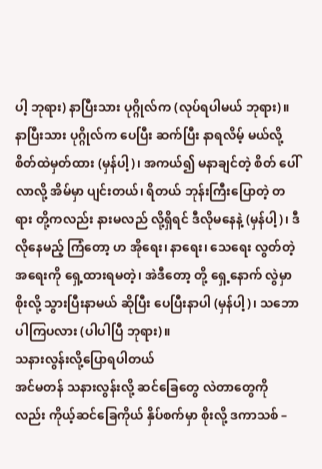ပါ့ ဘုရား) နာပြီးသား ပုဂ္ဂိုလ်က (လုပ်ရပါမယ် ဘုရား)။
နာပြီးသား ပုဂ္ဂိုလ်က ပေပြီး ဆက်ပြီး နာရလိမ့် မယ်လို့ စိတ်ထဲမှတ်ထား (မှန်ပါ့)၊ အကယ်၍ မနာချင်တဲ့ စိတ် ပေါ်လာလို့ အိမ်မှာ ပျင်းတယ်၊ ရိတယ် ဘုန်းကြီးပြောတဲ့ တရား တို့ကလည်း နားမလည် လို့ရှိရင် ဒီလိုမနေနဲ့ (မှန်ပါ့)၊ ဒီလိုနေမည့် ကြံတော့ ဟ အိုရေး၊ နာရေး၊ သေရေး လွတ်တဲ့ အရေးကို ရှေ့ထားရမတဲ့၊ အဲဒီတော့ တို့ ရှေ့နောက် လွဲမှာစိုးလို့ သွားပြီးနာမယ် ဆိုပြီး ပေပြီးနာပါ (မှန်ပါ့)၊ သဘောပါကြပလား (ပါပါပြီ ဘုရား)။
သနားလွန်းလို့ပြောရပါတယ်
အင်မတန် သနားလွန်းလို့ ဆင်ခြေတွေ လဲတာတွေကို လည်း ကိုယ့်ဆင်ခြေကိုယ် နှိပ်စက်မှာ စိုးလို့ ဒကာသစ် –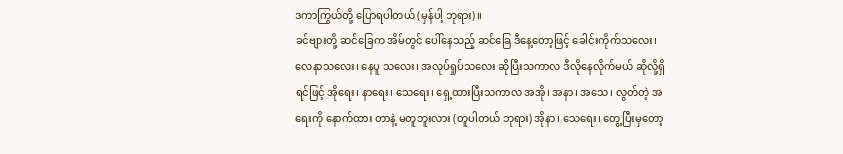ဒကာကြွယ်တို့ ပြောရပါတယ် (မှန်ပါ့ ဘုရား)။
ခင်ဗျားတို့ ဆင်ခြေက အိမ်တွင် ပေါ်နေသည့် ဆင်ခြေ ဒီနေ့တော့ဖြင့် ခေါင်းကိုက်သလေး၊ လေနာသလေး၊ နေပူ သလေး၊ အလုပ်ရှုပ်သလေး ဆိုပြီးသကာလ ဒီလိုနေလိုက်မယ် ဆိုလို့ရှိရင်ဖြင့် အိုရေး၊ နာရေး၊ သေရေး၊ ရှေ့ထားပြီးသကာလ အအို၊ အနာ၊ အသေ၊ လွတ်တဲ့ အရေးကို နောက်ထား တာနဲ့ မတူဘူးလား (တူပါတယ် ဘုရား) အိုနာ၊ သေရေး၊ တွေ့ပြီးမှတော့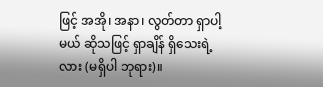ဖြင့် အအို၊ အနာ၊ လွတ်တာ ရှာပါ့မယ် ဆိုသဖြင့် ရှာချိန် ရှိသေးရဲ့ လား (မရှိပါ ဘုရား)။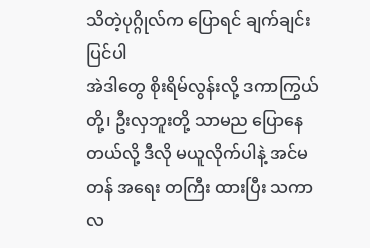သိတဲ့ပုဂ္ဂိုလ်က ပြောရင် ချက်ချင်းပြင်ပါ
အဲဒါတွေ စိုးရိမ်လွန်းလို့ ဒကာကြွယ်တို့၊ ဦးလှဘူးတို့ သာမည ပြောနေတယ်လို့ ဒီလို မယူလိုက်ပါနဲ့ အင်မတန် အရေး တကြီး ထားပြီး သကာလ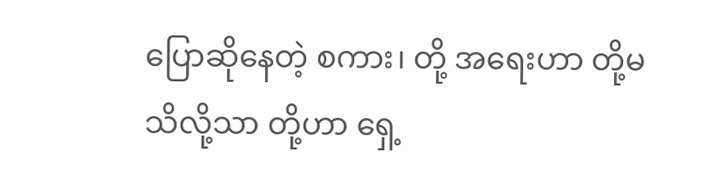ပြောဆိုနေတဲ့ စကား၊ တို့ အရေးဟာ တို့မသိလို့သာ တို့ဟာ ရှေ့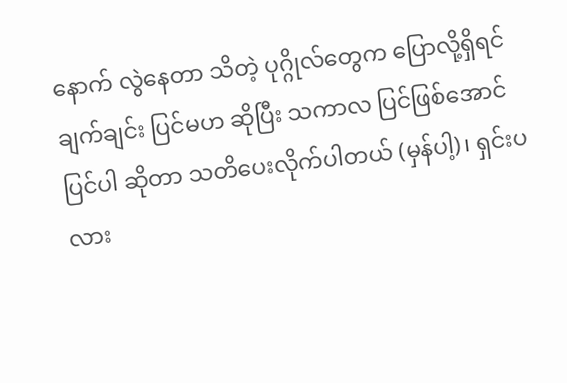နောက် လွဲနေတာ သိတဲ့ ပုဂ္ဂိုလ်တွေက ပြောလို့ရှိရင် ချက်ချင်း ပြင်မဟ ဆိုပြီး သကာလ ပြင်ဖြစ်အောင် ပြင်ပါ ဆိုတာ သတိပေးလိုက်ပါတယ် (မှန်ပါ့)၊ ရှင်းပလား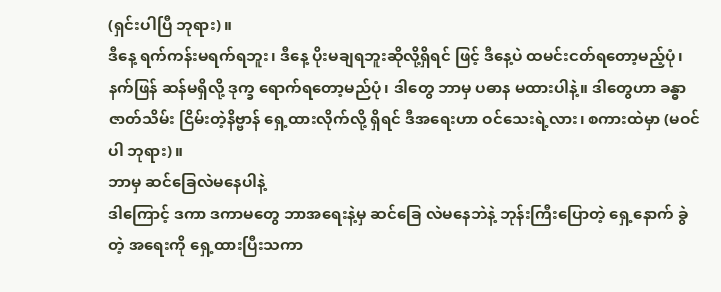(ရှင်းပါပြီ ဘုရား)။
ဒီနေ့ ရက်ကန်းမရက်ရဘူး၊ ဒီနေ့ ပိုးမချရဘူးဆိုလို့ရှိရင် ဖြင့် ဒီနေ့ပဲ ထမင်းငတ်ရတော့မည့်ပုံ၊ နက်ဖြန် ဆန်မရှိလို့ ဒုက္ခ ရောက်ရတော့မည်ပုံ၊ ဒါတွေ ဘာမှ ပဓာန မထားပါနဲ့။ ဒါတွေဟာ ခန္ဓာဇာတ်သိမ်း ငြိမ်းတဲ့နိဗ္ဗာန် ရှေ့ထားလိုက်လို့ ရှိရင် ဒီအရေးဟာ ဝင်သေးရဲ့လား၊ စကားထဲမှာ (မဝင်ပါ ဘုရား)။
ဘာမှ ဆင်ခြေလဲမနေပါနဲ့
ဒါကြောင့် ဒကာ ဒကာမတွေ ဘာအရေးနဲ့မှ ဆင်ခြေ လဲမနေဘဲနဲ့ ဘုန်းကြီးပြောတဲ့ ရှေ့နောက် ခွဲတဲ့ အရေးကို ရှေ့ထားပြီးသကာ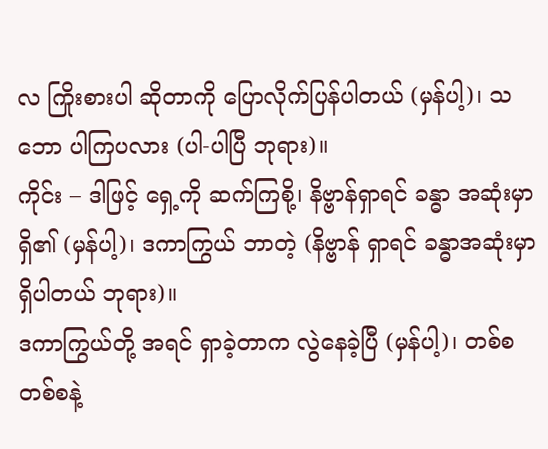လ ကြိုးစားပါ ဆိုတာကို ပြောလိုက်ပြန်ပါတယ် (မှန်ပါ့)၊ သဘော ပါကြပလား (ပါ-ပါပြီ ဘုရား)။
ကိုင်း – ဒါဖြင့် ရှေ့ကို ဆက်ကြစို့၊ နိဗ္ဗာန်ရှာရင် ခန္ဓာ အဆုံးမှာရှိ၏ (မှန်ပါ့)၊ ဒကာကြွယ် ဘာတဲ့ (နိဗ္ဗာန် ရှာရင် ခန္ဓာအဆုံးမှာ ရှိပါတယ် ဘုရား)။
ဒကာကြွယ်တို့ အရင် ရှာခဲ့တာက လွဲနေခဲ့ပြီ (မှန်ပါ့)၊ တစ်စတစ်စနဲ့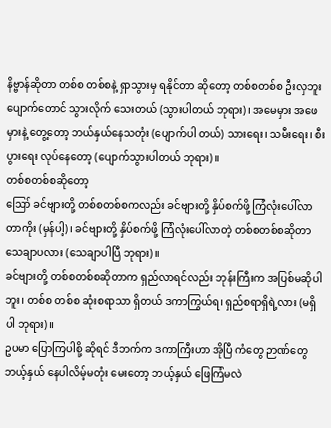နိဗ္ဗာန်ဆိုတာ တစ်စ တစ်စနဲ့ ရှာသွားမှ ရနိုင်တာ ဆိုတော့ တစ်စတစ်စ ဦးလှဘူး ပျောက်တောင် သွားလိုက် သေးတယ် (သွားပါတယ် ဘုရား)၊ အမေမှား အဖေမှားနဲ့ တွေ့တော့ ဘယ်နှယ်နေသတုံး (ပျောက်ပါ တယ်) သားရေး၊ သမီးရေး၊ စီးပွားရေး လုပ်နေတော့ (ပျောက်သွားပါတယ် ဘုရား)။
တစ်စတစ်စဆိုတော့
ဪ ခင်ဗျားတို့ တစ်စတစ်စကလည်း ခင်ဗျားတို့ နှိပ်စက်ဖို့ ကြံလုံးပေါ်လာတာကိုး (မှန်ပါ့)၊ ခင်ဗျားတို့ နှိပ်စက်ဖို့ ကြံလုံးပေါ်လာတဲ့ တစ်စတစ်စဆိုတာ သေချာပလား (သေချာပါပြီ ဘုရား)။
ခင်ဗျားတို့ တစ်စတစ်စဆိုတာက ရှည်လာရင်လည်း ဘုန်းကြီးက အပြစ်မဆိုပါဘူး၊ တစ်စ တစ်စ ဆုံးစရာသာ ရှိတယ် ဒကာကြွယ်ရ၊ ရှည်စရာရှိရဲ့လား (မရှိပါ ဘုရား)။
ဥပမာ ပြောကြပါစို့ ဆိုရင် ဒီဘက်က ဒကာကြီးဟာ အိုပြီ ကံတွေ ဉာဏ်တွေ ဘယ့်နှယ် နေပါလိမ့်မတုံး မေးတော့ ဘယ့်နှယ် ဖြေကြံမလဲ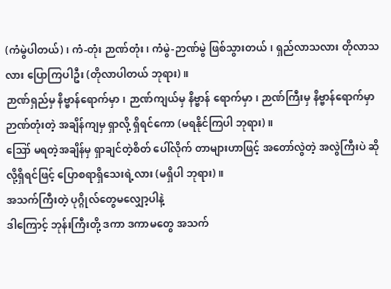(ကံမွဲပါတယ်)၊ ကံ-တုံး ဉာဏ်တုံး၊ ကံမွဲ-ဉာဏ်မွဲ ဖြစ်သွားတယ်၊ ရှည်လာသလား တိုလာသလား ပြောကြပါဦး (တိုလာပါတယ် ဘုရား)။
ဉာဏ်ရှည်မှ နိဗ္ဗာန်ရောက်မှာ၊ ဉာဏ်ကျယ်မှ နိဗ္ဗာန် ရောက်မှာ၊ ဉာဏ်ကြီးမှ နိဗ္ဗာန်ရောက်မှာ ဉာဏ်တုံးတဲ့ အချိန်ကျမှ ရှာလို့ ရှိရင်ကော (မရနိုင်ကြပါ ဘုရား)။
ဪ မရတဲ့အချိန်မှ ရှာချင်တဲ့စိတ် ပေါ်လိုက် တာများဟာဖြင့် အတော်လွဲတဲ့ အလွဲကြီးပဲ ဆိုလို့ရှိရင်ဖြင့် ပြောစရာရှိသေးရဲ့လား (မရှိပါ ဘုရား)။
အသက်ကြီးတဲ့ ပုဂ္ဂိုလ်တွေမလျှော့ပါနဲ့
ဒါကြောင့် ဘုန်းကြီးတို့ ဒကာ ဒကာမတွေ အသက်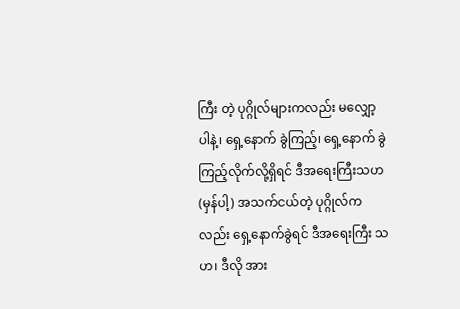ကြီး တဲ့ ပုဂ္ဂိုလ်များကလည်း မလျှော့ပါနဲ့၊ ရှေ့နောက် ခွဲကြည့်၊ ရှေ့နောက် ခွဲကြည့်လိုက်လို့ရှိရင် ဒီအရေးကြီးသဟ (မှန်ပါ့) အသက်ငယ်တဲ့ ပုဂ္ဂိုလ်ကလည်း ရှေ့နောက်ခွဲရင် ဒီအရေးကြီး သဟ၊ ဒီလို အား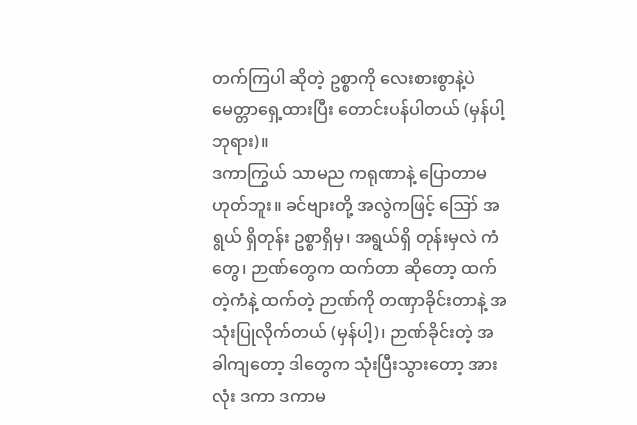တက်ကြပါ ဆိုတဲ့ ဥစ္စာကို လေးစားစွာနဲ့ပဲ မေတ္တာရှေ့ထားပြီး တောင်းပန်ပါတယ် (မှန်ပါ့ ဘုရား)။
ဒကာကြွယ် သာမည ကရုဏာနဲ့ ပြောတာမဟုတ်ဘူး။ ခင်ဗျားတို့ အလွဲကဖြင့် ဪ အရွယ် ရှိတုန်း ဥစ္စာရှိမှ၊ အရွယ်ရှိ တုန်းမှလဲ ကံတွေ၊ ဉာဏ်တွေက ထက်တာ ဆိုတော့ ထက်တဲ့ကံနဲ့ ထက်တဲ့ ဉာဏ်ကို တဏှာခိုင်းတာနဲ့ အသုံးပြုလိုက်တယ် (မှန်ပါ့)၊ ဉာဏ်ခိုင်းတဲ့ အခါကျတော့ ဒါတွေက သုံးပြီးသွားတော့ အားလုံး ဒကာ ဒကာမ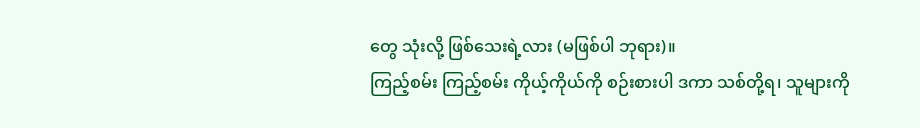တွေ သုံးလို့ ဖြစ်သေးရဲ့လား (မဖြစ်ပါ ဘုရား)။
ကြည့်စမ်း ကြည့်စမ်း ကိုယ့်ကိုယ်ကို စဉ်းစားပါ ဒကာ သစ်တို့ရ၊ သူများကို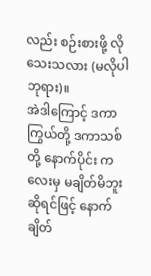လည်း စဉ်းစားဖို့ လိုသေးသလား (မလိုပါ ဘုရား)။
အဲဒါကြောင့် ဒကာကြွယ်တို့ ဒကာသစ်တို့ နောက်ပိုင်း ကလေးမှ မချိတ်မိဘူးဆိုရင်ဖြင့် နောက်ချိတ်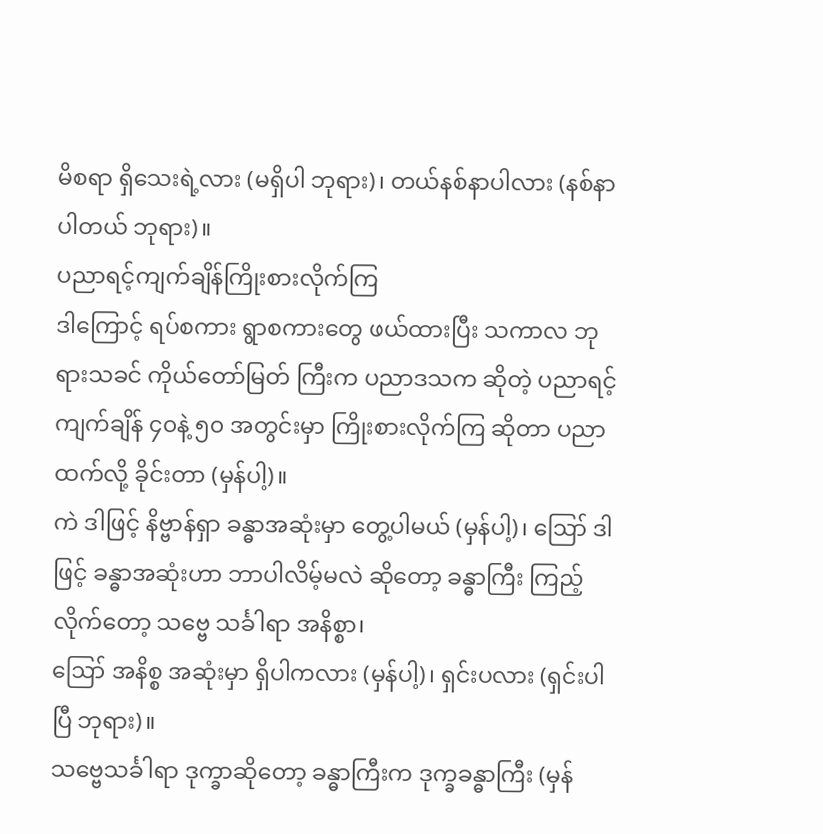မိစရာ ရှိသေးရဲ့လား (မရှိပါ ဘုရား)၊ တယ်နစ်နာပါလား (နစ်နာပါတယ် ဘုရား)။
ပညာရင့်ကျက်ချိန်ကြိုးစားလိုက်ကြ
ဒါကြောင့် ရပ်စကား ရွာစကားတွေ ဖယ်ထားပြီး သကာလ ဘုရားသခင် ကိုယ်တော်မြတ် ကြီးက ပညာဒသက ဆိုတဲ့ ပညာရင့်ကျက်ချိန် ၄၀နဲ့ ၅၀ အတွင်းမှာ ကြိုးစားလိုက်ကြ ဆိုတာ ပညာထက်လို့ ခိုင်းတာ (မှန်ပါ့)။
ကဲ ဒါဖြင့် နိဗ္ဗာန်ရှာ ခန္ဓာအဆုံးမှာ တွေ့ပါမယ် (မှန်ပါ့)၊ ဪ ဒါဖြင့် ခန္ဓာအဆုံးဟာ ဘာပါလိမ့်မလဲ ဆိုတော့ ခန္ဓာကြီး ကြည့်လိုက်တော့ သဗ္ဗေ သင်္ခါရာ အနိစ္စာ၊
ဪ အနိစ္စ အဆုံးမှာ ရှိပါကလား (မှန်ပါ့)၊ ရှင်းပလား (ရှင်းပါပြီ ဘုရား)။
သဗ္ဗေသင်္ခါရာ ဒုက္ခာဆိုတော့ ခန္ဓာကြီးက ဒုက္ခခန္ဓာကြီး (မှန်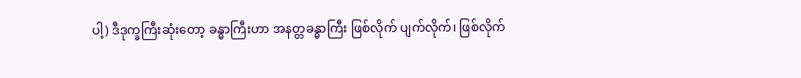ပါ့) ဒီဒုက္ခကြီးဆုံးတော့ ခန္ဓာကြီးဟာ အနတ္တခန္ဓာကြီး ဖြစ်လိုက် ပျက်လိုက်၊ ဖြစ်လိုက်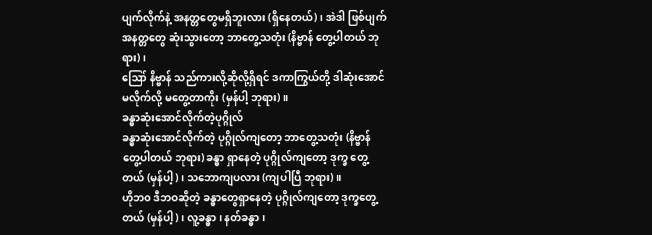ပျက်လိုက်နဲ့ အနတ္တတွေမရှိဘူးလား (ရှိနေတယ်)၊ အဲဒါ ဖြစ်ပျက် အနတ္တတွေ ဆုံးသွားတော့ ဘာတွေ့သတုံး (နိဗ္ဗာန် တွေ့ပါတယ် ဘုရား)၊
ဪ နိဗ္ဗာန် သည်ကားလို့ဆိုလို့ရှိရင် ဒကာကြွယ်တို့ ဒါဆုံးအောင် မလိုက်လို့ မတွေ့တာကိုး (မှန်ပါ့ ဘုရား)။
ခန္ဓာဆုံးအောင်လိုက်တဲ့ပုဂ္ဂိုလ်
ခန္ဓာဆုံးအောင်လိုက်တဲ့ ပုဂ္ဂိုလ်ကျတော့ ဘာတွေ့သတုံး (နိဗ္ဗာန် တွေ့ပါတယ် ဘုရား) ခန္ဓာ ရှာနေတဲ့ ပုဂ္ဂိုလ်ကျတော့ ဒုက္ခ တွေ့တယ် (မှန်ပါ့)၊ သဘောကျပလား (ကျပါပြီ ဘုရား)။
ဟိုဘ၀ ဒီဘဝဆိုတဲ့ ခန္ဓာတွေရှာနေတဲ့ ပုဂ္ဂိုလ်ကျတော့ ဒုက္ခတွေ့တယ် (မှန်ပါ့)၊ လူ့ခန္ဓာ၊ နတ်ခန္ဓာ၊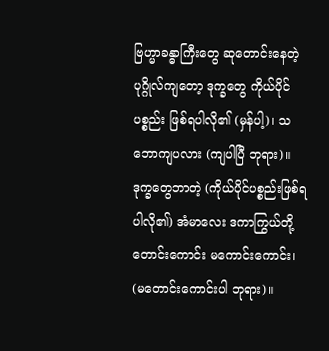ဗြဟ္မာခန္ဓာကြီးတွေ ဆုတောင်းနေတဲ့ ပုဂ္ဂိုလ်ကျတော့ ဒုက္ခတွေ ကိုယ်ပိုင် ပစ္စည်း ဖြစ်ရပါလို၏ (မှန်ပါ့)၊ သဘောကျပလား (ကျပါပြီ ဘုရား)။
ဒုက္ခတွေဘာတဲ့ (ကိုယ်ပိုင်ပစ္စည်းဖြစ်ရပါလို၏) အံမာလေး ဒကာကြွယ်တို့ တောင်းကောင်း မကောင်းကောင်း၊ (မတောင်းကောင်းပါ ဘုရား)။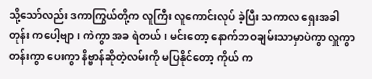သို့သော်လည်း ဒကာကြွယ်တို့က လူကြီး လူကောင်းလုပ် ခဲ့ပြီး သကာလ ရှေးအခါတုန်း ကပေါ့ဗျာ၊ ကဲကွာ အခ ရဲတယ်၊ မင်းတော့ နောက်ဘဝချမ်းသာမှာပဲကွာ လှူကွာ တန်းကွာ ပေးကွာ နိဗ္ဗာန်ဆိုတဲ့လမ်းကို မပြနိုင်တော့ ကိုယ် က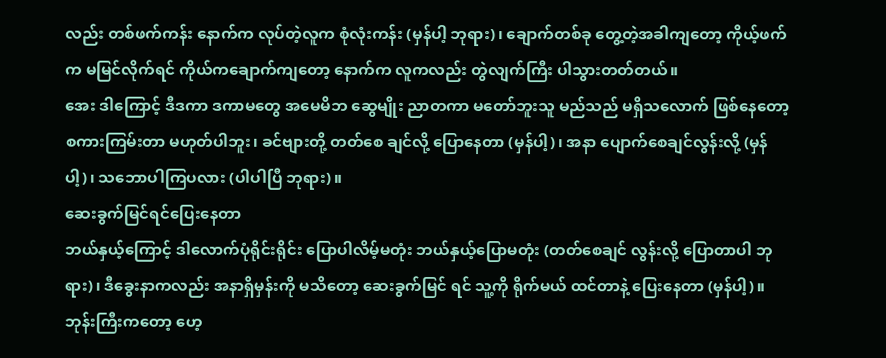လည်း တစ်ဖက်ကန်း နောက်က လုပ်တဲ့လူက စုံလုံးကန်း (မှန်ပါ့ ဘုရား)၊ ချောက်တစ်ခု တွေ့တဲ့အခါကျတော့ ကိုယ့်ဖက်က မမြင်လိုက်ရင် ကိုယ်ကချောက်ကျတော့ နောက်က လူကလည်း တွဲလျက်ကြီး ပါသွားတတ်တယ်။
အေး ဒါကြောင့် ဒီဒကာ ဒကာမတွေ အမေမိဘ ဆွေမျိုး ညာတကာ မတော်ဘူးသူ မည်သည် မရှိသလောက် ဖြစ်နေတော့ စကားကြမ်းတာ မဟုတ်ပါဘူး၊ ခင်ဗျားတို့ တတ်စေ ချင်လို့ ပြောနေတာ (မှန်ပါ့)၊ အနာ ပျောက်စေချင်လွန်းလို့ (မှန်ပါ့)၊ သဘောပါကြပလား (ပါပါပြီ ဘုရား)။
ဆေးခွက်မြင်ရင်ပြေးနေတာ
ဘယ်နှယ့်ကြောင့် ဒါလောက်ပုံရိုင်းရိုင်း ပြောပါလိမ့်မတုံး ဘယ်နှယ့်ပြောမတုံး (တတ်စေချင် လွန်းလို့ ပြောတာပါ ဘုရား)၊ ဒီခွေးနာကလည်း အနာရှိမှန်းကို မသိတော့ ဆေးခွက်မြင် ရင် သူ့ကို ရိုက်မယ် ထင်တာနဲ့ ပြေးနေတာ (မှန်ပါ့)။
ဘုန်းကြီးကတော့ ဟေ့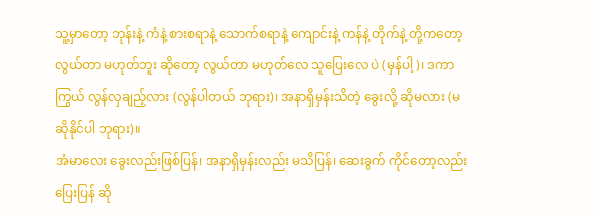သူ့မှာတော့ ဘုန်းနဲ့ ကံနဲ့ စားစရာနဲ့ သောက်စရာနဲ့ ကျောင်းနဲ့ ကန်နဲ့ တိုက်နဲ့ တို့ကတော့ လွယ်တာ မဟုတ်ဘူး ဆိုတော့ လွယ်တာ မဟုတ်လေ သူပြေးလေ ပဲ (မှန်ပါ့)၊ ဒကာကြွယ် လွန်လှချည့်လား (လွန်ပါတယ် ဘုရား)၊ အနာရှိမှန်းသိတဲ့ ခွေးလို့ ဆိုမလား (မဆိုနိုင်ပါ ဘုရား)။
အံမာလေး ခွေးလည်းဖြစ်ပြန်၊ အနာရှိမှန်းလည်း မသိပြန်၊ ဆေးခွက် ကိုင်တော့လည်း ပြေးပြန် ဆို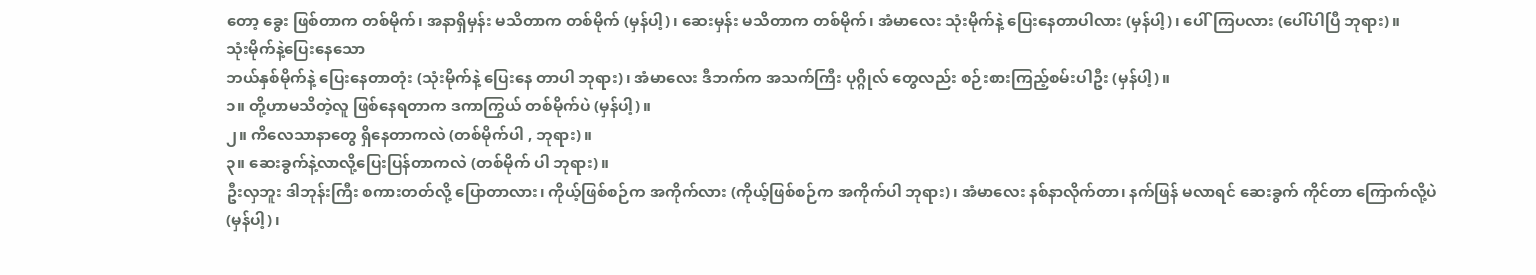တော့ ခွေး ဖြစ်တာက တစ်မိုက်၊ အနာရှိမှန်း မသိတာက တစ်မိုက် (မှန်ပါ့)၊ ဆေးမှန်း မသိတာက တစ်မိုက်၊ အံမာလေး သုံးမိုက်နဲ့ ပြေးနေတာပါလား (မှန်ပါ့)၊ ပေါ်ကြပလား (ပေါ်ပါပြီ ဘုရား)။
သုံးမိုက်နဲ့ပြေးနေသော
ဘယ်နှစ်မိုက်နဲ့ ပြေးနေတာတုံး (သုံးမိုက်နဲ့ ပြေးနေ တာပါ ဘုရား)၊ အံမာလေး ဒီဘက်က အသက်ကြီး ပုဂ္ဂိုလ် တွေလည်း စဉ်းစားကြည့်စမ်းပါဦး (မှန်ပါ့)။
၁။ တို့ဟာမသိတဲ့လူ ဖြစ်နေရတာက ဒကာကြွယ် တစ်မိုက်ပဲ (မှန်ပါ့)။
၂။ ကိလေသာနာတွေ ရှိနေတာကလဲ (တစ်မိုက်ပါ , ဘုရား)။
၃။ ဆေးခွက်နဲ့လာလို့ပြေးပြန်တာကလဲ (တစ်မိုက် ပါ ဘုရား)။
ဦးလှဘူး ဒါဘုန်းကြီး စကားတတ်လို့ ပြောတာလား၊ ကိုယ့်ဖြစ်စဉ်က အကိုက်လား (ကိုယ့်ဖြစ်စဉ်က အကိုက်ပါ ဘုရား)၊ အံမာလေး နစ်နာလိုက်တာ၊ နက်ဖြန် မလာရင် ဆေးခွက် ကိုင်တာ ကြောက်လို့ပဲ (မှန်ပါ့)၊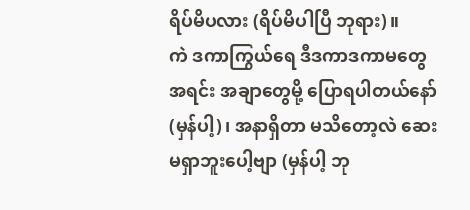ရိပ်မိပလား (ရိပ်မိပါပြီ ဘုရား)။
ကဲ ဒကာကြွယ်ရေ ဒီဒကာဒကာမတွေ အရင်း အချာတွေမို့ ပြောရပါတယ်နော် (မှန်ပါ့)၊ အနာရှိတာ မသိတော့လဲ ဆေးမရှာဘူးပေါ့ဗျာ (မှန်ပါ့ ဘု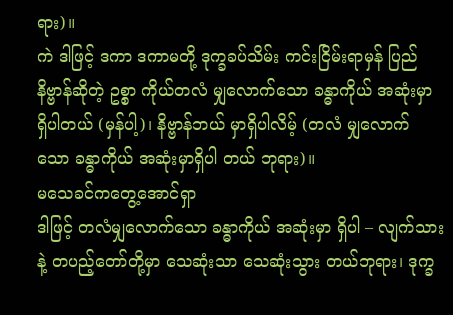ရား)။
ကဲ ဒါဖြင့် ဒကာ ဒကာမတို့ ဒုက္ခခပ်သိမ်း ကင်းငြိမ်းရာမှန် ပြည်နိဗ္ဗာန်ဆိုတဲ့ ဥစ္စာ ကိုယ်တလံ မျှလောက်သော ခန္ဓာကိုယ် အဆုံးမှာ ရှိပါတယ် (မှန်ပါ့)၊ နိဗ္ဗာန်ဘယ် မှာရှိပါလိမ့် (တလံ မျှလောက် သော ခန္ဓာကိုယ် အဆုံးမှာရှိပါ တယ် ဘုရား)။
မသေခင်ကတွေ့အောင်ရှာ
ဒါဖြင့် တလံမျှလောက်သော ခန္ဓာကိုယ် အဆုံးမှာ ရှိပါ – လျက်သားနဲ့ တပည့်တော်တို့မှာ သေဆုံးသာ သေဆုံးသွား တယ်ဘုရား၊ ဒုက္ခ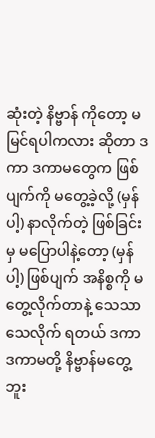ဆုံးတဲ့ နိဗ္ဗာန် ကိုတော့ မမြင်ရပါကလား ဆိုတာ ဒကာ ဒကာမတွေက ဖြစ်ပျက်ကို မတွေ့ခဲ့လို့ (မှန်ပါ့) နာလိုက်တဲ့ ဖြစ်ခြင်းမှ မပြောပါနဲ့တော့ (မှန်ပါ့) ဖြစ်ပျက် အနိစ္စကို မတွေ့လိုက်တာနဲ့ သေသာ သေလိုက် ရတယ် ဒကာ ဒကာမတို့ နိဗ္ဗာန်မတွေ့ဘူး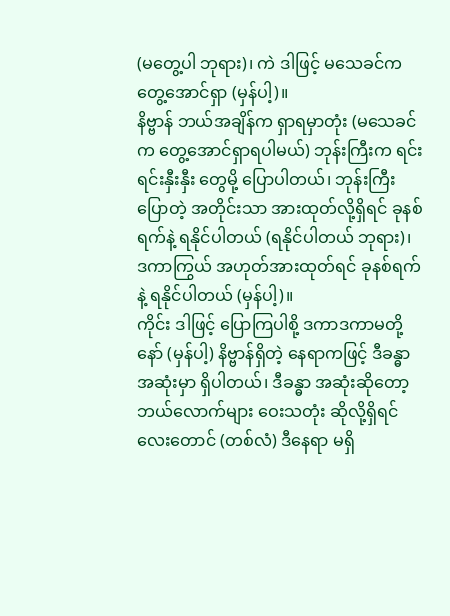(မတွေ့ပါ ဘုရား)၊ ကဲ ဒါဖြင့် မသေခင်က တွေ့အောင်ရှာ (မှန်ပါ့)။
နိဗ္ဗာန် ဘယ်အချိန်က ရှာရမှာတုံး (မသေခင်က တွေ့အောင်ရှာရပါမယ်) ဘုန်းကြီးက ရင်းရင်းနှီးနှီး တွေမို့ ပြောပါတယ်၊ ဘုန်းကြီးပြောတဲ့ အတိုင်းသာ အားထုတ်လို့ရှိရင် ခုနစ်ရက်နဲ့ ရနိုင်ပါတယ် (ရနိုင်ပါတယ် ဘုရား)၊ ဒကာကြွယ် အဟုတ်အားထုတ်ရင် ခုနစ်ရက်နဲ့ ရနိုင်ပါတယ် (မှန်ပါ့)။
ကိုင်း ဒါဖြင့် ပြောကြပါစို့ ဒကာဒကာမတို့နော် (မှန်ပါ့) နိဗ္ဗာန်ရှိတဲ့ နေရာကဖြင့် ဒီခန္ဓာအဆုံးမှာ ရှိပါတယ်၊ ဒီခန္ဓာ အဆုံးဆိုတော့ ဘယ်လောက်များ ဝေးသတုံး ဆိုလို့ရှိရင် လေးတောင် (တစ်လံ) ဒီနေရာ မရှိ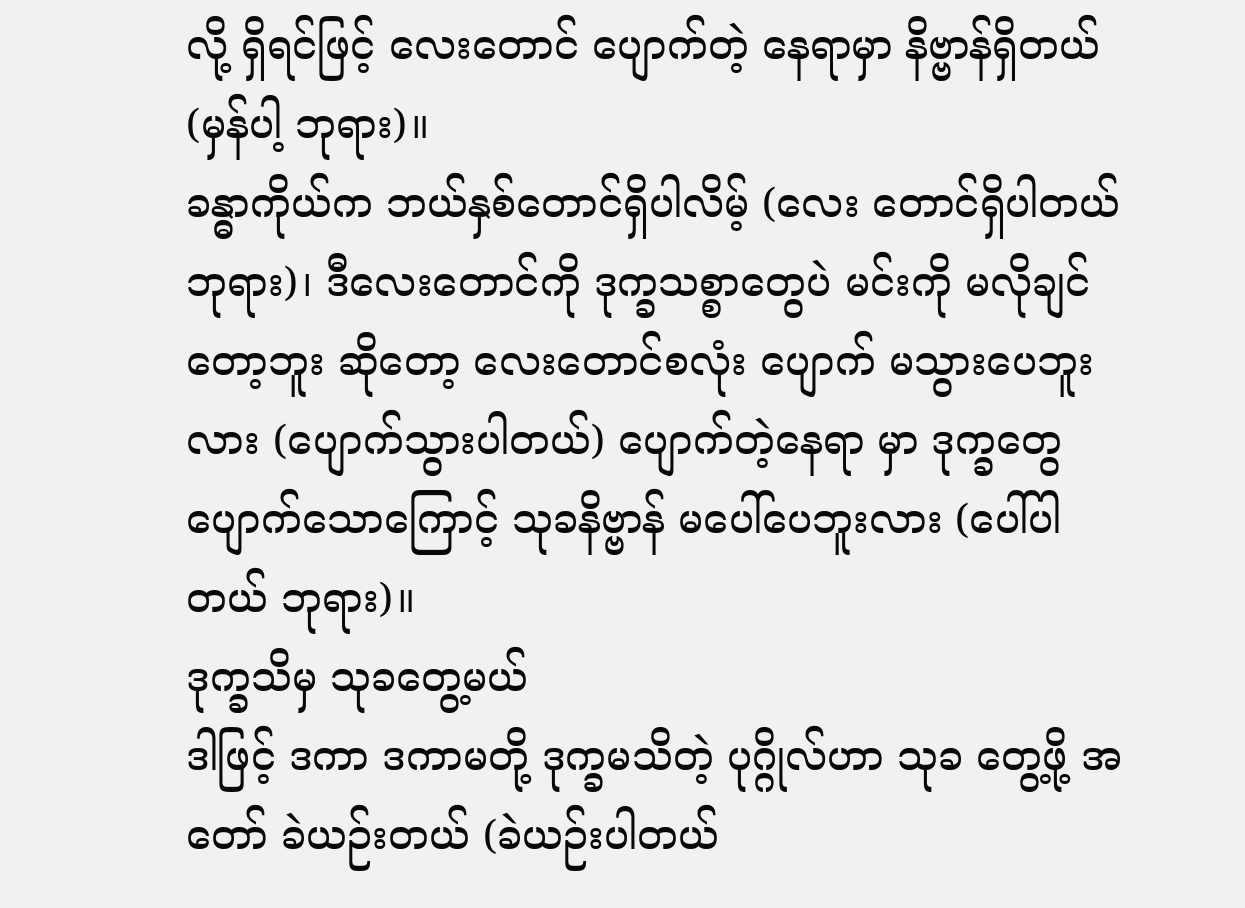လို့ ရှိရင်ဖြင့် လေးတောင် ပျောက်တဲ့ နေရာမှာ နိဗ္ဗာန်ရှိတယ် (မှန်ပါ့ ဘုရား)။
ခန္ဓာကိုယ်က ဘယ်နှစ်တောင်ရှိပါလိမ့် (လေး တောင်ရှိပါတယ် ဘုရား)၊ ဒီလေးတောင်ကို ဒုက္ခသစ္စာတွေပဲ မင်းကို မလိုချင်တော့ဘူး ဆိုတော့ လေးတောင်စလုံး ပျောက် မသွားပေဘူးလား (ပျောက်သွားပါတယ်) ပျောက်တဲ့နေရာ မှာ ဒုက္ခတွေ ပျောက်သောကြောင့် သုခနိဗ္ဗာန် မပေါ်ပေဘူးလား (ပေါ်ပါတယ် ဘုရား)။
ဒုက္ခသိမှ သုခတွေ့မယ်
ဒါဖြင့် ဒကာ ဒကာမတို့ ဒုက္ခမသိတဲ့ ပုဂ္ဂိုလ်ဟာ သုခ တွေ့ဖို့ အတော် ခဲယဉ်းတယ် (ခဲယဉ်းပါတယ်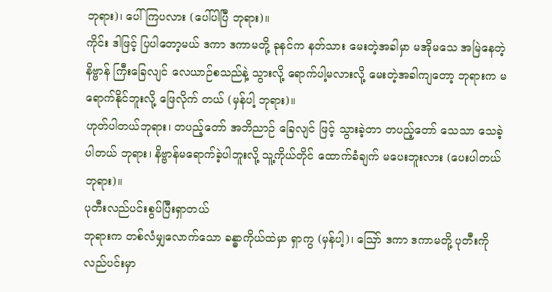ဘုရား)၊ ပေါ်ကြပလား (ပေါ်ပါပြီ ဘုရား)။
ကိုင်း ဒါဖြင့် ပြပါတော့မယ် ဒကာ ဒကာမတို့ ခုနင်က နတ်သား မေးတဲ့အခါမှာ မအိုမသေ အမြဲနေတဲ့ နိဗ္ဗာန် ကြီးခြေလျင် လေယာဉ်စသည်နဲ့ သွားလို့ ရောက်ပါ့မလားလို့ မေးတဲ့အခါကျတော့ ဘုရားက မရောက်နိုင်ဘူးလို့ ဖြေလိုက် တယ် (မှန်ပါ့ ဘုရား)။
ဟုတ်ပါတယ်ဘုရား၊ တပည့်တော် အဘိညာဉ် ခြေလျင် ဖြင့် သွားခဲ့တာ တပည့်တော် သေသာ သေခဲ့ပါတယ် ဘုရား၊ နိဗ္ဗာန်မရောက်ခဲ့ပါဘူးလို့ သူ့ကိုယ်တိုင် ထောက်ခံချက် မပေးဘူးလား (ပေးပါတယ် ဘုရား)။
ပုတီးလည်ပင်းစွပ်ပြီးရှာတယ်
ဘုရားက တစ်လံမျှလောက်သော ခန္ဓာကိုယ်ထဲမှာ ရှာကွ (မှန်ပါ့)၊ ဪ ဒကာ ဒကာမတို့ ပုတီးကို လည်ပင်းမှာ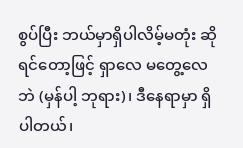စွပ်ပြီး ဘယ်မှာရှိပါလိမ့်မတုံး ဆိုရင်တော့ဖြင့် ရှာလေ မတွေ့လေဘဲ (မှန်ပါ့ ဘုရား)၊ ဒီနေရာမှာ ရှိပါတယ်၊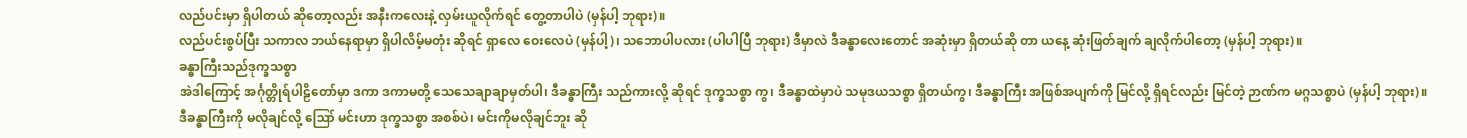လည်ပင်းမှာ ရှိပါတယ် ဆိုတော့လည်း အနီးကလေးနဲ့ လှမ်းယူလိုက်ရင် တွေ့တာပါပဲ (မှန်ပါ့ ဘုရား)။
လည်ပင်းစွပ်ပြီး သကာလ ဘယ်နေရာမှာ ရှိပါလိမ့်မတုံး ဆိုရင် ရှာလေ ဝေးလေပဲ (မှန်ပါ့)၊ သဘောပါပလား (ပါပါပြီ ဘုရား) ဒီမှာလဲ ဒီခန္ဓာလေးတောင် အဆုံးမှာ ရှိတယ်ဆို တာ ယနေ့ ဆုံးဖြတ်ချက် ချလိုက်ပါတော့ (မှန်ပါ့ ဘုရား)။
ခန္ဓာကြီးသည်ဒုက္ခသစ္စာ
အဲဒါကြောင့် အင်္ဂုတ္တိုရ်ပါဠိတော်မှာ ဒကာ ဒကာမတို့ သေသေချာချာမှတ်ပါ၊ ဒီခန္ဓာကြီး သည်ကားလို့ ဆိုရင် ဒုက္ခသစ္စာ ကွ၊ ဒီခန္ဓာထဲမှာပဲ သမုဒယသစ္စာ ရှိတယ်ကွ၊ ဒီခန္ဓာကြီး အဖြစ်အပျက်ကို မြင်လို့ ရှိရင်လည်း မြင်တဲ့ ဉာဏ်က မဂ္ဂသစ္စာပဲ (မှန်ပါ့ ဘုရား)။
ဒီခန္ဓာကြီးကို မလိုချင်လို့ ဪ မင်းဟာ ဒုက္ခသစ္စာ အစစ်ပဲ၊ မင်းကိုမလိုချင်ဘူး ဆို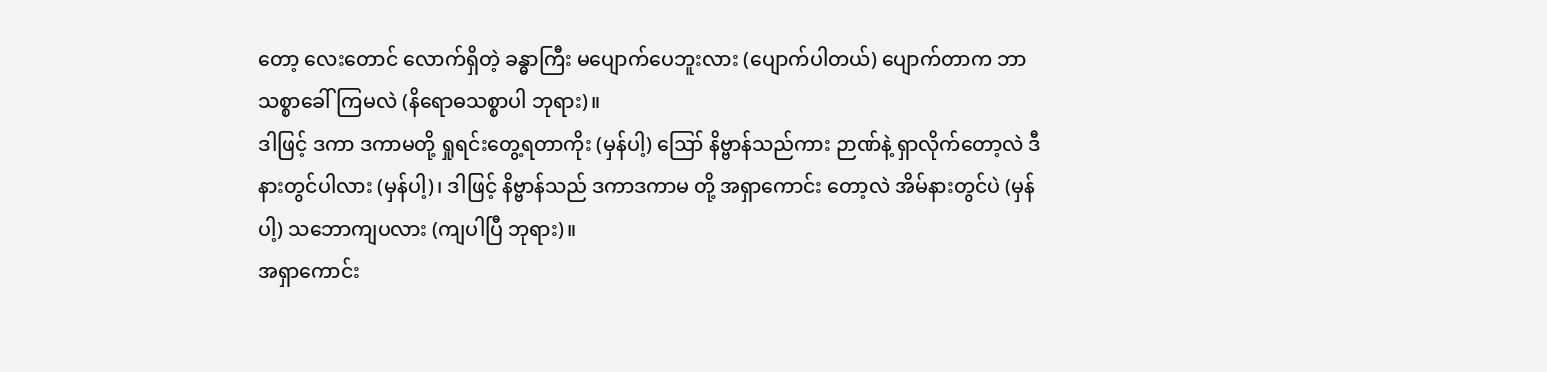တော့ လေးတောင် လောက်ရှိတဲ့ ခန္ဓာကြီး မပျောက်ပေဘူးလား (ပျောက်ပါတယ်) ပျောက်တာက ဘာသစ္စာခေါ်ကြမလဲ (နိရောဓသစ္စာပါ ဘုရား)။
ဒါဖြင့် ဒကာ ဒကာမတို့ ရှုရင်းတွေ့ရတာကိုး (မှန်ပါ့) ဪ နိဗ္ဗာန်သည်ကား ဉာဏ်နဲ့ ရှာလိုက်တော့လဲ ဒီနားတွင်ပါလား (မှန်ပါ့)၊ ဒါဖြင့် နိဗ္ဗာန်သည် ဒကာဒကာမ တို့ အရှာကောင်း တော့လဲ အိမ်နားတွင်ပဲ (မှန်ပါ့) သဘောကျပလား (ကျပါပြီ ဘုရား)။
အရှာကောင်း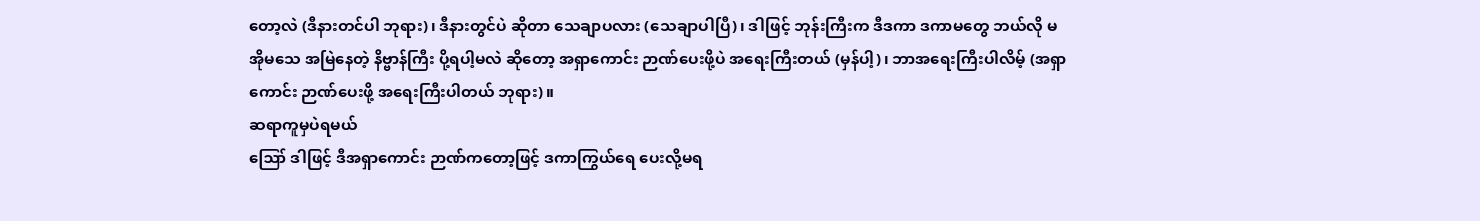တော့လဲ (ဒီနားတင်ပါ ဘုရား)၊ ဒီနားတွင်ပဲ ဆိုတာ သေချာပလား (သေချာပါပြီ)၊ ဒါဖြင့် ဘုန်းကြီးက ဒီဒကာ ဒကာမတွေ ဘယ်လို မအိုမသေ အမြဲနေတဲ့ နိဗ္ဗာန်ကြီး ပို့ရပါ့မလဲ ဆိုတော့ အရှာကောင်း ဉာဏ်ပေးဖို့ပဲ အရေးကြီးတယ် (မှန်ပါ့)၊ ဘာအရေးကြီးပါလိမ့် (အရှာကောင်း ဉာဏ်ပေးဖို့ အရေးကြီးပါတယ် ဘုရား)။
ဆရာကူမှပဲရမယ်
ဪ ဒါဖြင့် ဒီအရှာကောင်း ဉာဏ်ကတော့ဖြင့် ဒကာကြွယ်ရေ ပေးလို့မရ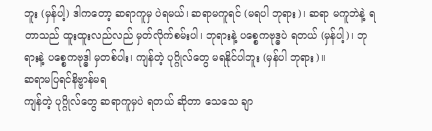ဘူး (မှန်ပါ့) ဒါကတော့ ဆရာကူမှ ပဲရမယ်၊ ဆရာမကူရင် (မရပါ ဘုရား)၊ ဆရာ မကူဘဲနဲ့ ရတာသည် ထူးထူးလည်လည် မှတ်လိုက်စမ်းပါ၊ ဘုရားနဲ့ ပစ္စေကဗုဒ္ဓပဲ ရတယ် (မှန်ပါ့)၊ ဘုရားနဲ့ ပစ္စေကဗုဒ္ဓါ မှတစ်ပါး၊ ကျန်တဲ့ ပုဂ္ဂိုလ်တွေ မရနိုင်ပါဘူး (မှန်ပါ ဘုရား)။
ဆရာမပြရင်နိဗ္ဗာန်မရ
ကျန်တဲ့ ပုဂ္ဂိုလ်တွေ ဆရာကူမှပဲ ရတယ် ဆိုတာ သေသေ ချာ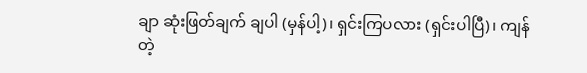ချာ ဆုံးဖြတ်ချက် ချပါ (မှန်ပါ့)၊ ရှင်းကြပလား (ရှင်းပါပြီ)၊ ကျန်တဲ့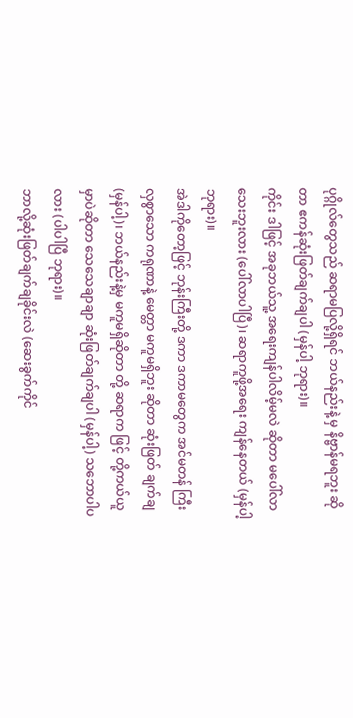ပုဂ္ဂိုလ်တွေသည် ဆရာမပြလို့ရှိရင် ဘယ်နည်းနဲ့ မှ နိဗ္ဗာန်မရဘူး ဆိုတာ ဧကန်ဆုံးဖြတ်ချက်ချပါ (မှန်ပါ့ ဘုရား)။
ကိုင်း ဒါဖြင့် အခုဘယ်သူ့ အရေးကျန်ပါလိမ့်မလဲ ဆိုတာ မပေါ်လာသေးဘူးလား (ပေါ်လာပါပြီ)၊ ဆရာကူဖို့အရေး ကျန်နေတယ် (မှန်ပါ့ ဘုရား)။
အဲဒါကိုတော့ဖြင့် ဘုန်းကြီးတို့ ဒကာ ဒကာမတွေက အင်မတန် ကြီးလှစွာသော ကရုဏာနဲ့ မေတ္တာ မကူမရှိဘူး ဆိုတာ ဆုံးဖြတ် ချက်ချ (မှန်ပါ့)၊ ဘယ်နည်းနဲ့မှ မကူမရှိဆိုတာ တို့ ဆရာက ဖြင့် တို့ကယ်ယူမှာပဲဆိုတာ သေသေချာချာ ဆုံးဖြတ်ချက်ချပါ (မှန်ပါ့) သဘောပါပလား (ပါပါပြီ ဘုရား)။
ဘာလို့ဆုံးဖြတ်ချက်ချခိုင်းလဲ (ဆေးခွက်ကိုင်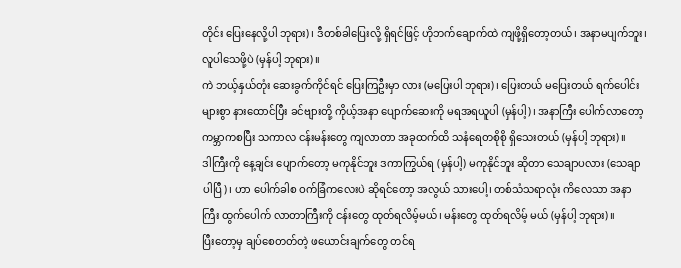တိုင်း ပြေးနေလို့ပါ ဘုရား)၊ ဒီတစ်ခါပြေးလို့ ရှိရင်ဖြင့် ဟိုဘက်ချောက်ထဲ ကျဖို့ရှိတော့တယ်၊ အနာမပျက်ဘူး၊ လူပါသေဖို့ပဲ (မှန်ပါ့ ဘုရား)။
ကဲ ဘယ့်နှယ်တုံး ဆေးခွက်ကိုင်ရင် ပြေးကြဦးမှာ လား (မပြေးပါ ဘုရား)၊ ပြေးတယ် မပြေးတယ် ရက်ပေါင်း များစွာ နားထောင်ပြီး ခင်ဗျားတို့ ကိုယ့်အနာ ပျောက်ဆေးကို မရအရယူပါ (မှန်ပါ့)၊ အနာကြီး ပေါက်လာတော့ ကမ္ဘာကစပြီး သကာလ ငန်းမန်းတွေ ကျလာတာ အခုထက်ထိ သနံရေတစိုစို ရှိသေးတယ် (မှန်ပါ့ ဘုရား)။
ဒါကြီးကို နေ့ချင်း ပျောက်တော့ မကုနိုင်ဘူး ဒကာကြွယ်ရ (မှန်ပါ့) မကုနိုင်ဘူး ဆိုတာ သေချာပလား (သေချာ ပါပြီ)၊ ဟာ ပေါက်ခါစ ဝက်ခြံကလေးပဲ ဆိုရင်တော့ အလွယ် သားပေါ့၊ တစ်သံသရာလုံး ကိလေသာ အနာကြီး ထွက်ပေါက် လာတာကြီးကို ငန်းတွေ ထုတ်ရလိမ့်မယ်၊ မန်းတွေ ထုတ်ရလိမ့် မယ် (မှန်ပါ့ ဘုရား)။
ပြီးတော့မှ ချပ်စေတတ်တဲ့ ဖယောင်းချက်တွေ တင်ရ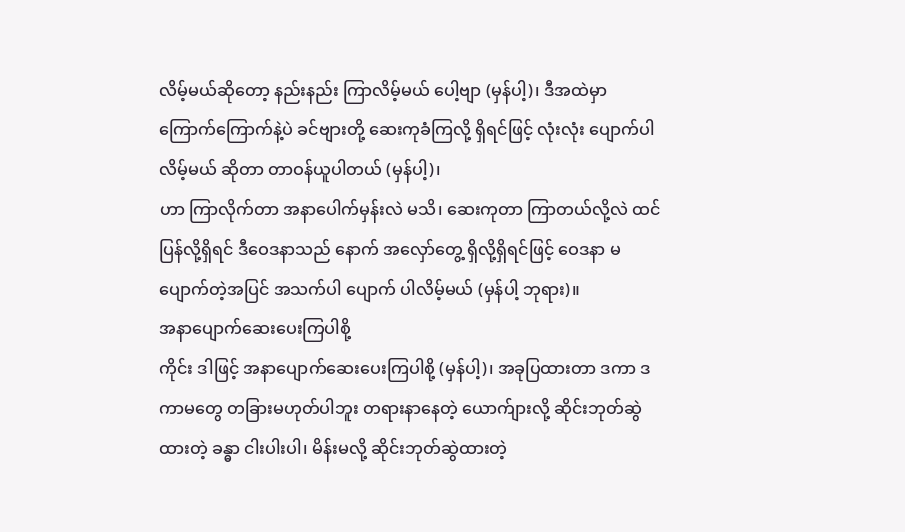လိမ့်မယ်ဆိုတော့ နည်းနည်း ကြာလိမ့်မယ် ပေါ့ဗျာ (မှန်ပါ့)၊ ဒီအထဲမှာ ကြောက်ကြောက်နဲ့ပဲ ခင်ဗျားတို့ ဆေးကုခံကြလို့ ရှိရင်ဖြင့် လုံးလုံး ပျောက်ပါလိမ့်မယ် ဆိုတာ တာဝန်ယူပါတယ် (မှန်ပါ့)၊
ဟာ ကြာလိုက်တာ အနာပေါက်မှန်းလဲ မသိ၊ ဆေးကုတာ ကြာတယ်လို့လဲ ထင်ပြန်လို့ရှိရင် ဒီဝေဒနာသည် နောက် အလှော်တွေ့ ရှိလို့ရှိရင်ဖြင့် ဝေဒနာ မပျောက်တဲ့အပြင် အသက်ပါ ပျောက် ပါလိမ့်မယ် (မှန်ပါ့ ဘုရား)။
အနာပျောက်ဆေးပေးကြပါစို့
ကိုင်း ဒါဖြင့် အနာပျောက်ဆေးပေးကြပါစို့ (မှန်ပါ့)၊ အခုပြထားတာ ဒကာ ဒကာမတွေ တခြားမဟုတ်ပါဘူး တရားနာနေတဲ့ ယောက်ျားလို့ ဆိုင်းဘုတ်ဆွဲထားတဲ့ ခန္ဓာ ငါးပါးပါ၊ မိန်းမလို့ ဆိုင်းဘုတ်ဆွဲထားတဲ့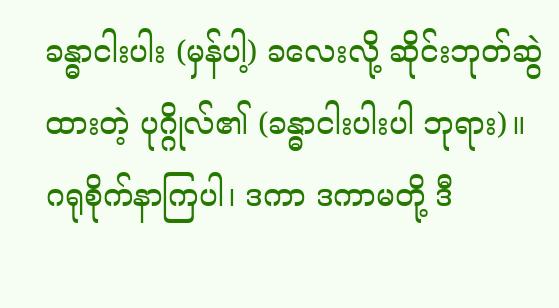ခန္ဓာငါးပါး (မှန်ပါ့) ခလေးလို့ ဆိုင်းဘုတ်ဆွဲထားတဲ့ ပုဂ္ဂိုလ်၏ (ခန္ဓာငါးပါးပါ ဘုရား)။
ဂရုစိုက်နာကြပါ၊ ဒကာ ဒကာမတို့ ဒီ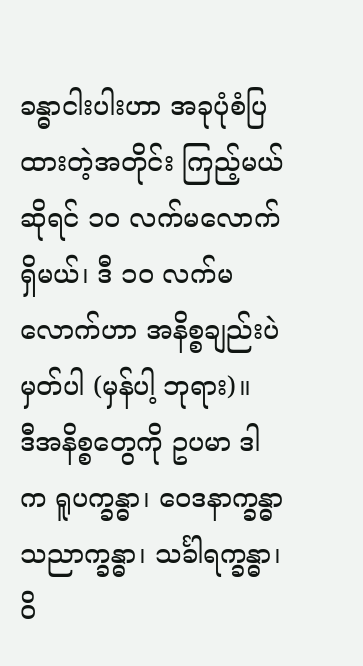ခန္ဓာငါးပါးဟာ အခုပုံစံပြထားတဲ့အတိုင်း ကြည့်မယ်ဆိုရင် ၁ဝ လက်မလောက် ရှိမယ်၊ ဒီ ၁ဝ လက်မလောက်ဟာ အနိစ္စချည်းပဲ မှတ်ပါ (မှန်ပါ့ ဘုရား)။
ဒီအနိစ္စတွေကို ဥပမာ ဒါက ရူပက္ခန္ဓာ၊ ဝေဒနာက္ခန္ဓာ သညာက္ခန္ဓာ၊ သင်္ခါရက္ခန္ဓာ၊ ဝိ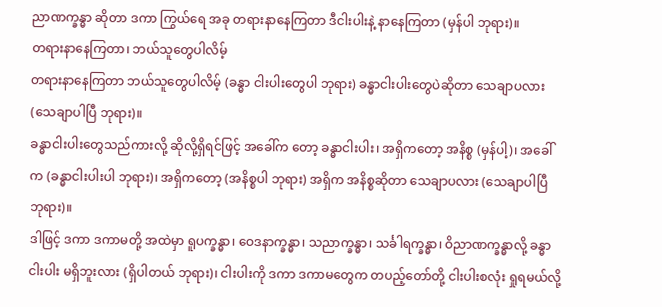ညာဏက္ခန္ဓာ ဆိုတာ ဒကာ ကြွယ်ရေ အခု တရားနာနေကြတာ ဒီငါးပါးနဲ့ နာနေကြတာ (မှန်ပါ ဘုရား)။
တရားနာနေကြတာ၊ ဘယ်သူတွေပါလိမ့်
တရားနာနေကြတာ ဘယ်သူတွေပါလိမ့် (ခန္ဓာ ငါးပါးတွေပါ ဘုရား) ခန္ဓာငါးပါးတွေပဲဆိုတာ သေချာပလား (သေချာပါပြီ ဘုရား)။
ခန္ဓာငါးပါးတွေသည်ကားလို့ ဆိုလို့ရှိရင်ဖြင့် အခေါ်က တော့ ခန္ဓာငါးပါး၊ အရှိကတော့ အနိစ္စ (မှန်ပါ့)၊ အခေါ်က (ခန္ဓာငါးပါးပါ ဘုရား)၊ အရှိကတော့ (အနိစ္စပါ ဘုရား) အရှိက အနိစ္စဆိုတာ သေချာပလား (သေချာပါပြီ ဘုရား)။
ဒါဖြင့် ဒကာ ဒကာမတို့ အထဲမှာ ရူပက္ခန္ဓာ၊ ဝေဒနာက္ခန္ဓာ၊ သညာက္ခန္ဓာ၊ သင်္ခါရက္ခန္ဓာ၊ ဝိညာဏက္ခန္ဓာလို့ ခန္ဓာငါးပါး မရှိဘူးလား (ရှိပါတယ် ဘုရား)၊ ငါးပါးကို ဒကာ ဒကာမတွေက တပည့်တော်တို့ ငါးပါးစလုံး ရှုရမယ်လို့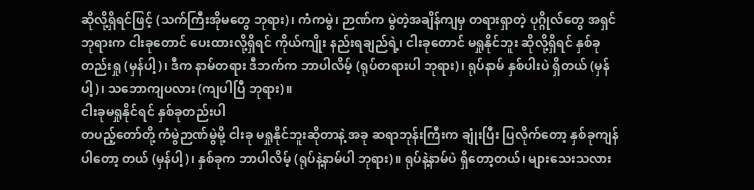ဆိုလို့ရှိရင်ဖြင့် (သက်ကြီးအိုမတွေ ဘုရား)၊ ကံကမွဲ၊ ဉာဏ်က မွဲတဲ့အချိန်ကျမှ တရားရှာတဲ့ ပုဂ္ဂိုလ်တွေ အရှင်ဘုရားက ငါးခုတောင် ပေးထားလို့ရှိရင် ကိုယ်ကျိုး နည်းရချည်ရဲ့၊ ငါးခုတောင် မရှုနိုင်ဘူး ဆိုလို့ရှိရင် နှစ်ခုတည်းရှု (မှန်ပါ့)၊ ဒီက နာမ်တရား ဒီဘက်က ဘာပါလိမ့် (ရုပ်တရားပါ ဘုရား)၊ ရုပ်နာမ် နှစ်ပါးပဲ ရှိတယ် (မှန်ပါ့)၊ သဘောကျပလား (ကျပါပြီ ဘုရား)။
ငါးခုမရှုနိုင်ရင် နှစ်ခုတည်းပါ
တပည့်တော်တို့ ကံမွဲဉာဏ်မွဲမို့ ငါးခု မရှုနိုင်ဘူးဆိုတာနဲ့ အခု ဆရာဘုန်းကြီးက ချုံးပြီး ပြလိုက်တော့ နှစ်ခုကျန်ပါတော့ တယ် (မှန်ပါ့)၊ နှစ်ခုက ဘာပါလိမ့် (ရုပ်နဲ့နာမ်ပါ ဘုရား)။ ရုပ်နဲ့နာမ်ပဲ ရှိတော့တယ်၊ များသေးသလား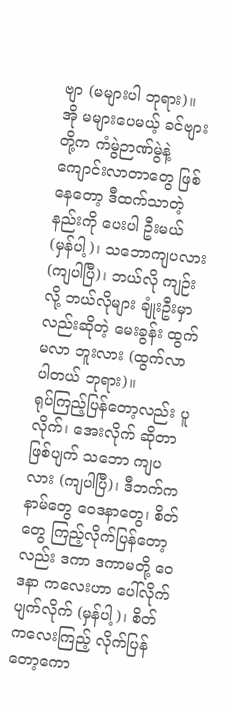ဗျာ (မများပါ ဘုရား)။
အို မများပေမယ့် ခင်ဗျားတို့က ကံမွဲဉာဏ်မွဲနဲ့ ကျောင်းလာတာတွေ ဖြစ်နေတော့ ဒီထက်သာတဲ့ နည်းကို ပေးပါ ဦးမယ် (မှန်ပါ့)၊ သဘောကျပလား (ကျပါပြီ)၊ ဘယ်လို ကျဉ်းလို့ ဘယ်လိုများ ချုံးဦးမှာလည်းဆိုတဲ့ မေးခွန်း ထွက်မလာ ဘူးလား (ထွက်လာပါတယ် ဘုရား)။
ရုပ်ကြည့်ပြန်တော့လည်း ပူလိုက်၊ အေးလိုက် ဆိုတာ ဖြစ်ပျက် သဘော ကျပလား (ကျပါပြီ)၊ ဒီဘက်ကနာမ်တွေ ဝေဒနာတွေ၊ စိတ်တွေ ကြည့်လိုက်ပြန်တော့လည်း ဒကာ ဒကာမတို့ ဝေဒနာ ကလေးဟာ ပေါ်လိုက် ပျက်လိုက် (မှန်ပါ့)၊ စိတ်ကလေးကြည့် လိုက်ပြန်တော့ကော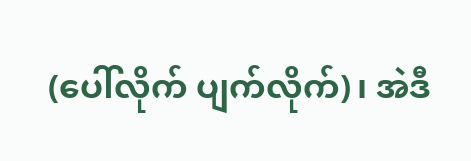(ပေါ်လိုက် ပျက်လိုက်)၊ အဲဒီ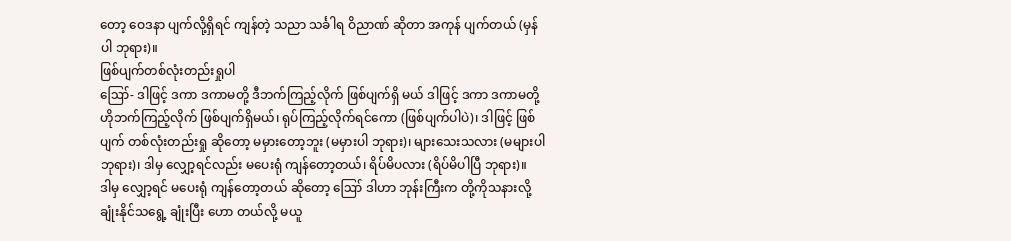တော့ ဝေဒနာ ပျက်လို့ရှိရင် ကျန်တဲ့ သညာ သင်္ခါရ ဝိညာဏ် ဆိုတာ အကုန် ပျက်တယ် (မှန်ပါ ဘုရား)။
ဖြစ်ပျက်တစ်လုံးတည်းရှုပါ
ဪ- ဒါဖြင့် ဒကာ ဒကာမတို့ ဒီဘက်ကြည့်လိုက် ဖြစ်ပျက်ရှိ မယ် ဒါဖြင့် ဒကာ ဒကာမတို့ ဟိုဘက်ကြည့်လိုက် ဖြစ်ပျက်ရှိမယ်၊ ရုပ်ကြည့်လိုက်ရင်ကော (ဖြစ်ပျက်ပါပဲ)၊ ဒါဖြင့် ဖြစ်ပျက် တစ်လုံးတည်းရှု ဆိုတော့ မမှားတော့ဘူး (မမှားပါ ဘုရား)၊ များသေးသလား (မများပါ ဘုရား)၊ ဒါမှ လျှော့ရင်လည်း မပေးရုံ ကျန်တော့တယ်၊ ရိပ်မိပလား (ရိပ်မိပါပြီ ဘုရား)။
ဒါမှ လျှော့ရင် မပေးရုံ ကျန်တော့တယ် ဆိုတော့ ဪ ဒါဟာ ဘုန်းကြီးက တို့ကိုသနားလို့ ချုံးနိုင်သရွေ့ ချုံးပြီး ဟော တယ်လို့ မယူ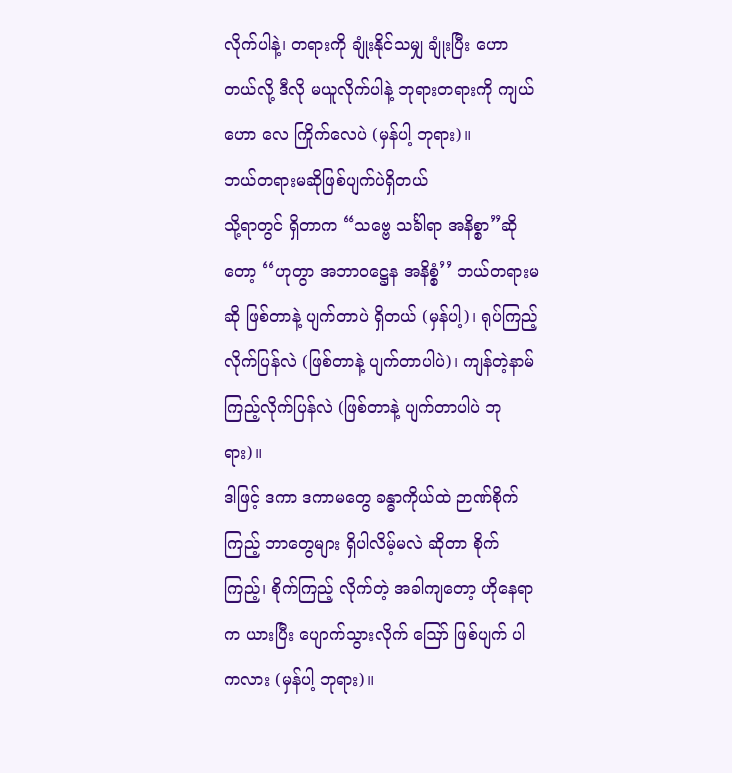လိုက်ပါနဲ့၊ တရားကို ချုံးနိုင်သမျှ ချုံးပြီး ဟော တယ်လို့ ဒီလို မယူလိုက်ပါနဲ့ ဘုရားတရားကို ကျယ်ဟော လေ ကြိုက်လေပဲ (မှန်ပါ့ ဘုရား)။
ဘယ်တရားမဆိုဖြစ်ပျက်ပဲရှိတယ်
သို့ရာတွင် ရှိတာက “သဗ္ဗေ သင်္ခါရာ အနိစ္စာ”ဆိုတော့ ‘‘ဟုတွာ အဘာဝဋ္ဌေန အနိစ္စံ’’ ဘယ်တရားမဆို ဖြစ်တာနဲ့ ပျက်တာပဲ ရှိတယ် (မှန်ပါ့)၊ ရုပ်ကြည့်လိုက်ပြန်လဲ (ဖြစ်တာနဲ့ ပျက်တာပါပဲ)၊ ကျန်တဲ့နာမ် ကြည့်လိုက်ပြန်လဲ (ဖြစ်တာနဲ့ ပျက်တာပါပဲ ဘုရား)။
ဒါဖြင့် ဒကာ ဒကာမတွေ ခန္ဓာကိုယ်ထဲ ဉာဏ်စိုက်ကြည့် ဘာတွေများ ရှိပါလိမ့်မလဲ ဆိုတာ စိုက်ကြည့်၊ စိုက်ကြည့် လိုက်တဲ့ အခါကျတော့ ဟိုနေရာက ယားပြီး ပျောက်သွားလိုက် ဪ ဖြစ်ပျက် ပါကလား (မှန်ပါ့ ဘုရား)။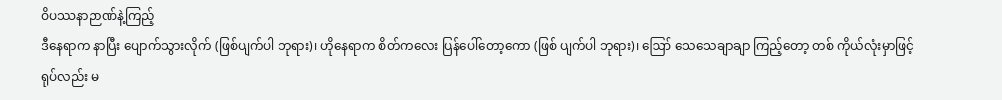ဝိပဿနာဉာဏ်နဲ့ကြည့်
ဒီနေရာက နာပြီး ပျောက်သွားလိုက် (ဖြစ်ပျက်ပါ ဘုရား)၊ ဟိုနေရာက စိတ်ကလေး ပြန်ပေါ်တော့ကော (ဖြစ် ပျက်ပါ ဘုရား)၊ ဪ သေသေချာချာ ကြည့်တော့ တစ် ကိုယ်လုံးမှာဖြင့် ရုပ်လည်း မ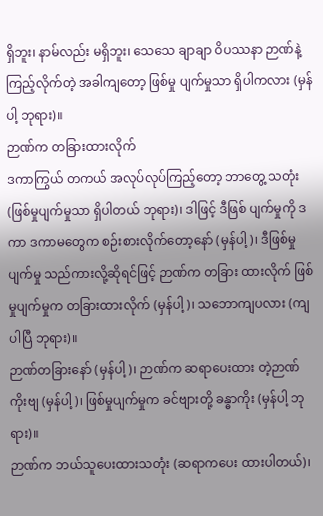ရှိဘူး၊ နာမ်လည်း မရှိဘူး၊ သေသေ ချာချာ ဝိပဿနာ ဉာဏ်နဲ့ ကြည့်လိုက်တဲ့ အခါကျတော့ ဖြစ်မှု ပျက်မှုသာ ရှိပါကလား (မှန်ပါ့ ဘုရား)။
ဉာဏ်က တခြားထားလိုက်
ဒကာကြွယ် တကယ် အလုပ်လုပ်ကြည့်တော့ ဘာတွေ့ သတုံး (ဖြစ်မှုပျက်မှုသာ ရှိပါတယ် ဘုရား)၊ ဒါဖြင့် ဒီဖြစ် ပျက်မှုကို ဒကာ ဒကာမတွေက စဉ်းစားလိုက်တော့နော် (မှန်ပါ့)၊ ဒီဖြစ်မှုပျက်မှု သည်ကားလို့ဆိုရင်ဖြင့် ဉာဏ်က တခြား ထားလိုက် ဖြစ်မှုပျက်မှုက တခြားထားလိုက် (မှန်ပါ့)၊ သဘောကျပလား (ကျပါပြီ ဘုရား)။
ဉာဏ်တခြားနော် (မှန်ပါ့)၊ ဉာဏ်က ဆရာပေးထား တဲ့ဉာဏ်ကိုးဗျ (မှန်ပါ့)၊ ဖြစ်မှုပျက်မှုက ခင်ဗျားတို့ ခန္ဓာကိုး (မှန်ပါ့ ဘုရား)။
ဉာဏ်က ဘယ်သူပေးထားသတုံး (ဆရာကပေး ထားပါတယ်)၊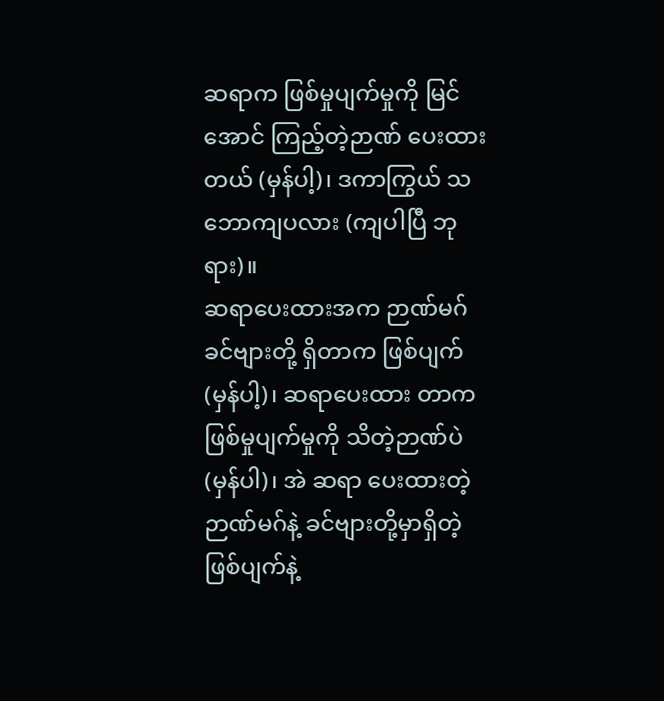ဆရာက ဖြစ်မှုပျက်မှုကို မြင်အောင် ကြည့်တဲ့ဉာဏ် ပေးထားတယ် (မှန်ပါ့)၊ ဒကာကြွယ် သဘောကျပလား (ကျပါပြီ ဘုရား)။
ဆရာပေးထားအက ဉာဏ်မဂ်
ခင်ဗျားတို့ ရှိတာက ဖြစ်ပျက် (မှန်ပါ့)၊ ဆရာပေးထား တာက ဖြစ်မှုပျက်မှုကို သိတဲ့ဉာဏ်ပဲ (မှန်ပါ)၊ အဲ ဆရာ ပေးထားတဲ့ ဉာဏ်မဂ်နဲ့ ခင်ဗျားတို့မှာရှိတဲ့ ဖြစ်ပျက်နဲ့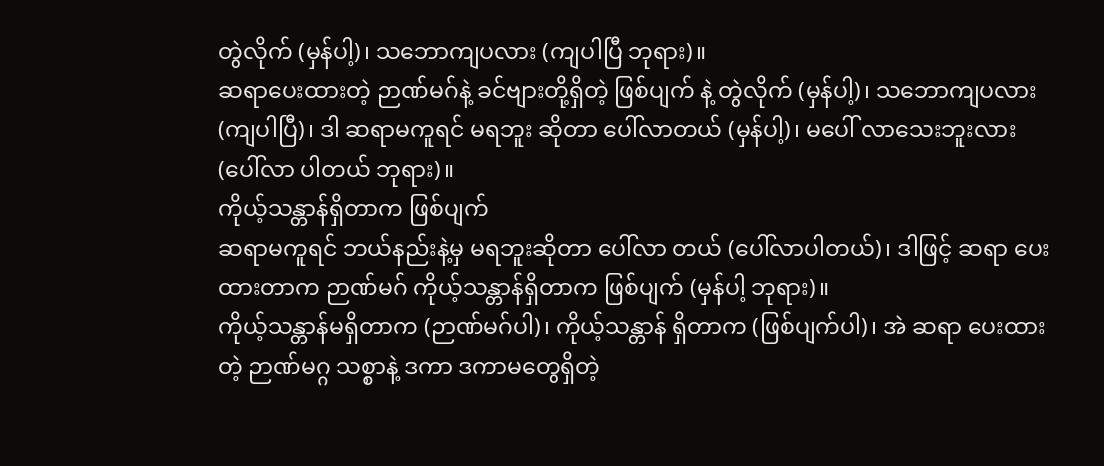တွဲလိုက် (မှန်ပါ့)၊ သဘောကျပလား (ကျပါပြီ ဘုရား)။
ဆရာပေးထားတဲ့ ဉာဏ်မဂ်နဲ့ ခင်ဗျားတို့ရှိတဲ့ ဖြစ်ပျက် နဲ့ တွဲလိုက် (မှန်ပါ့)၊ သဘောကျပလား (ကျပါပြီ)၊ ဒါ ဆရာမကူရင် မရဘူး ဆိုတာ ပေါ်လာတယ် (မှန်ပါ့)၊ မပေါ် လာသေးဘူးလား (ပေါ်လာ ပါတယ် ဘုရား)။
ကိုယ့်သန္တာန်ရှိတာက ဖြစ်ပျက်
ဆရာမကူရင် ဘယ်နည်းနဲ့မှ မရဘူးဆိုတာ ပေါ်လာ တယ် (ပေါ်လာပါတယ်)၊ ဒါဖြင့် ဆရာ ပေးထားတာက ဉာဏ်မဂ် ကိုယ့်သန္တာန်ရှိတာက ဖြစ်ပျက် (မှန်ပါ့ ဘုရား)။
ကိုယ့်သန္တာန်မရှိတာက (ဉာဏ်မဂ်ပါ)၊ ကိုယ့်သန္တာန် ရှိတာက (ဖြစ်ပျက်ပါ)၊ အဲ ဆရာ ပေးထားတဲ့ ဉာဏ်မဂ္ဂ သစ္စာနဲ့ ဒကာ ဒကာမတွေရှိတဲ့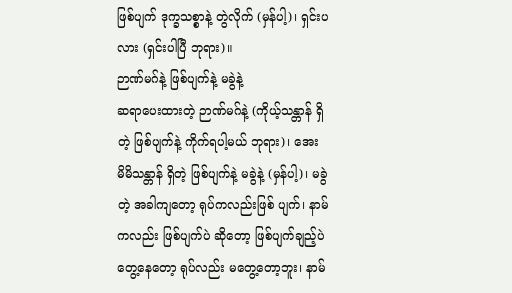ဖြစ်ပျက် ဒုက္ခသစ္စာနဲ့ တွဲလိုက် (မှန်ပါ့)၊ ရှင်းပလား (ရှင်းပါပြီ ဘုရား)။
ဉာဏ်မဂ်နဲ့ ဖြစ်ပျက်နဲ့ မခွဲနဲ့
ဆရာပေးထားတဲ့ ဉာဏ်မဂ်နဲ့ (ကိုယ့်သန္တာန် ရှိတဲ့ ဖြစ်ပျက်နဲ့ ကိုက်ရပါ့မယ် ဘုရား)၊ အေး မိမိသန္တာန် ရှိတဲ့ ဖြစ်ပျက်နဲ့ မခွဲနဲ့ (မှန်ပါ့)၊ မခွဲတဲ့ အခါကျတော့ ရုပ်ကလည်းဖြစ် ပျက်၊ နာမ်ကလည်း ဖြစ်ပျက်ပဲ ဆိုတော့ ဖြစ်ပျက်ချည့်ပဲတွေ့နေတော့ ရုပ်လည်း မတွေ့တော့ဘူး၊ နာမ်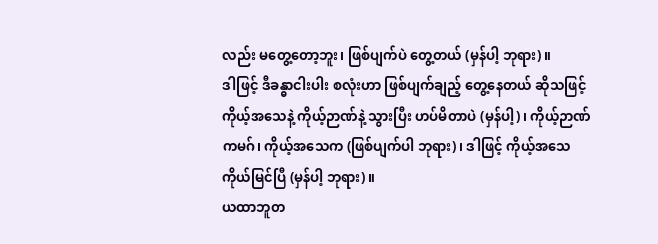လည်း မတွေ့တော့ဘူး၊ ဖြစ်ပျက်ပဲ တွေ့တယ် (မှန်ပါ့ ဘုရား)။
ဒါဖြင့် ဒီခန္ဓာငါးပါး စလုံးဟာ ဖြစ်ပျက်ချည့် တွေ့နေတယ် ဆိုသဖြင့် ကိုယ့်အသေနဲ့ ကိုယ့်ဉာဏ်နဲ့ သွားပြီး ဟပ်မိတာပဲ (မှန်ပါ့)၊ ကိုယ့်ဉာဏ်ကမဂ်၊ ကိုယ့်အသေက (ဖြစ်ပျက်ပါ ဘုရား)၊ ဒါဖြင့် ကိုယ့်အသေ ကိုယ်မြင်ပြီ (မှန်ပါ့ ဘုရား)။
ယထာဘူတ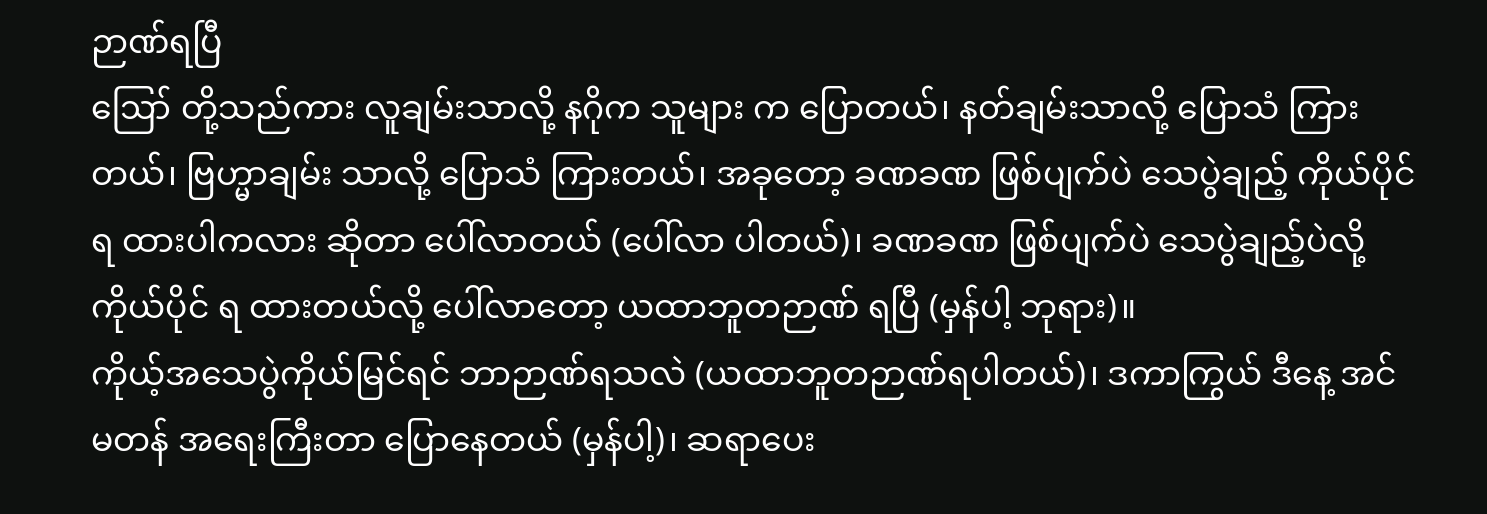ဉာဏ်ရပြီ
ဪ တို့သည်ကား လူချမ်းသာလို့ နဂိုက သူများ က ပြောတယ်၊ နတ်ချမ်းသာလို့ ပြောသံ ကြားတယ်၊ ဗြဟ္မာချမ်း သာလို့ ပြောသံ ကြားတယ်၊ အခုတော့ ခဏခဏ ဖြစ်ပျက်ပဲ သေပွဲချည့် ကိုယ်ပိုင်ရ ထားပါကလား ဆိုတာ ပေါ်လာတယ် (ပေါ်လာ ပါတယ်)၊ ခဏခဏ ဖြစ်ပျက်ပဲ သေပွဲချည့်ပဲလို့ ကိုယ်ပိုင် ရ ထားတယ်လို့ ပေါ်လာတော့ ယထာဘူတဉာဏ် ရပြီ (မှန်ပါ့ ဘုရား)။
ကိုယ့်အသေပွဲကိုယ်မြင်ရင် ဘာဉာဏ်ရသလဲ (ယထာဘူတဉာဏ်ရပါတယ်)၊ ဒကာကြွယ် ဒီနေ့ အင်မတန် အရေးကြီးတာ ပြောနေတယ် (မှန်ပါ့)၊ ဆရာပေး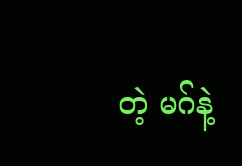တဲ့ မဂ်နဲ့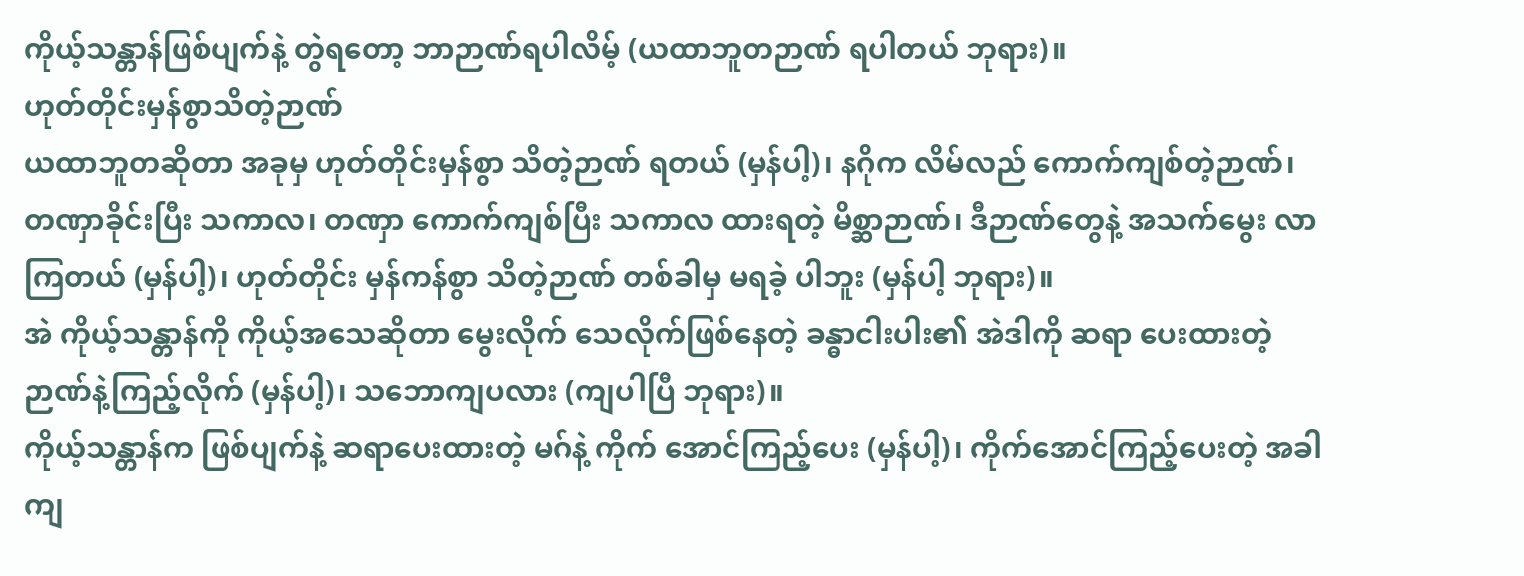ကိုယ့်သန္တာန်ဖြစ်ပျက်နဲ့ တွဲရတော့ ဘာဉာဏ်ရပါလိမ့် (ယထာဘူတဉာဏ် ရပါတယ် ဘုရား)။
ဟုတ်တိုင်းမှန်စွာသိတဲ့ဉာဏ်
ယထာဘူတဆိုတာ အခုမှ ဟုတ်တိုင်းမှန်စွာ သိတဲ့ဉာဏ် ရတယ် (မှန်ပါ့)၊ နဂိုက လိမ်လည် ကောက်ကျစ်တဲ့ဉာဏ်၊ တဏှာခိုင်းပြီး သကာလ၊ တဏှာ ကောက်ကျစ်ပြီး သကာလ ထားရတဲ့ မိစ္ဆာဉာဏ်၊ ဒီဉာဏ်တွေနဲ့ အသက်မွေး လာကြတယ် (မှန်ပါ့)၊ ဟုတ်တိုင်း မှန်ကန်စွာ သိတဲ့ဉာဏ် တစ်ခါမှ မရခဲ့ ပါဘူး (မှန်ပါ့ ဘုရား)။
အဲ ကိုယ့်သန္တာန်ကို ကိုယ့်အသေဆိုတာ မွေးလိုက် သေလိုက်ဖြစ်နေတဲ့ ခန္ဓာငါးပါး၏ အဲဒါကို ဆရာ ပေးထားတဲ့ ဉာဏ်နဲ့ကြည့်လိုက် (မှန်ပါ့)၊ သဘောကျပလား (ကျပါပြီ ဘုရား)။
ကိုယ့်သန္တာန်က ဖြစ်ပျက်နဲ့ ဆရာပေးထားတဲ့ မဂ်နဲ့ ကိုက် အောင်ကြည့်ပေး (မှန်ပါ့)၊ ကိုက်အောင်ကြည့်ပေးတဲ့ အခါကျ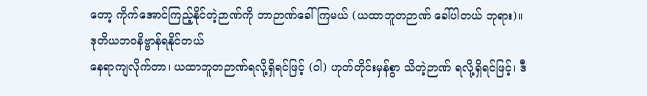တော့ ကိုက်အောင်ကြည့်နိုင်တဲ့ဉာဏ်ကို ဘာဉာဏ်ခေါ်ကြမယ် (ယထာဘူတဉာဏ် ခေါ်ပါတယ် ဘုရား)။
ဒုတိယဘဝနိဗ္ဗာန်ရနိုင်တယ်
နေရာကျလိုက်တာ၊ ယထာဘူတဉာဏ်ရလို့ရှိရင်ဖြင့် (ဝါ) ဟုတ်တိုင်းမှန်စွာ သိတဲ့ဉာဏ် ရလို့ရှိရင်ဖြင့်၊ ဒီ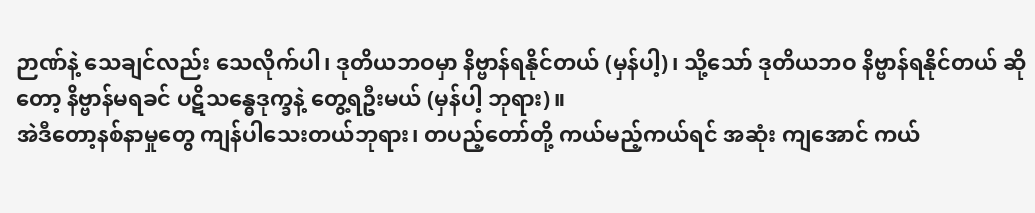ဉာဏ်နဲ့ သေချင်လည်း သေလိုက်ပါ၊ ဒုတိယဘဝမှာ နိဗ္ဗာန်ရနိုင်တယ် (မှန်ပါ့)၊ သို့သော် ဒုတိယဘဝ နိဗ္ဗာန်ရနိုင်တယ် ဆိုတော့ နိဗ္ဗာန်မရခင် ပဋိသန္ဓေဒုက္ခနဲ့ တွေ့ရဦးမယ် (မှန်ပါ့ ဘုရား)။
အဲဒီတော့နစ်နာမှုတွေ ကျန်ပါသေးတယ်ဘုရား၊ တပည့်တော်တို့ ကယ်မည့်ကယ်ရင် အဆုံး ကျအောင် ကယ်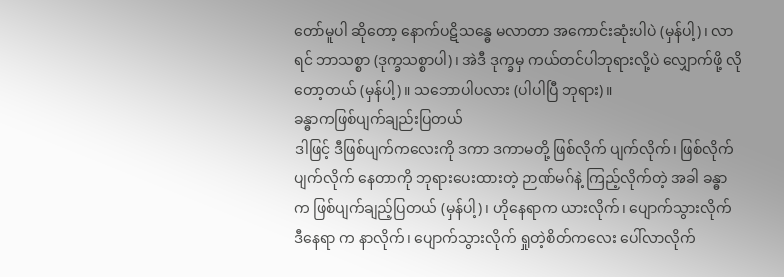တော်မူပါ ဆိုတော့ နောက်ပဋိသန္ဓေ မလာတာ အကောင်းဆုံးပါပဲ (မှန်ပါ့)၊ လာရင် ဘာသစ္စာ (ဒုက္ခသစ္စာပါ)၊ အဲဒီ ဒုက္ခမှ ကယ်တင်ပါဘုရားလို့ပဲ လျှောက်ဖို့ လိုတော့တယ် (မှန်ပါ့)။ သဘောပါပလား (ပါပါပြီ ဘုရား)။
ခန္ဓာကဖြစ်ပျက်ချည်းပြတယ်
ဒါဖြင့် ဒီဖြစ်ပျက်ကလေးကို ဒကာ ဒကာမတို့ ဖြစ်လိုက် ပျက်လိုက်၊ ဖြစ်လိုက်ပျက်လိုက် နေတာကို ဘုရားပေးထားတဲ့ ဉာဏ်မဂ်နဲ့ ကြည့်လိုက်တဲ့ အခါ ခန္ဓာက ဖြစ်ပျက်ချည့်ပြတယ် (မှန်ပါ့)၊ ဟိုနေရာက ယားလိုက်၊ ပျောက်သွားလိုက် ဒီနေရာ က နာလိုက်၊ ပျောက်သွားလိုက် ရှုတဲ့စိတ်ကလေး ပေါ်လာလိုက်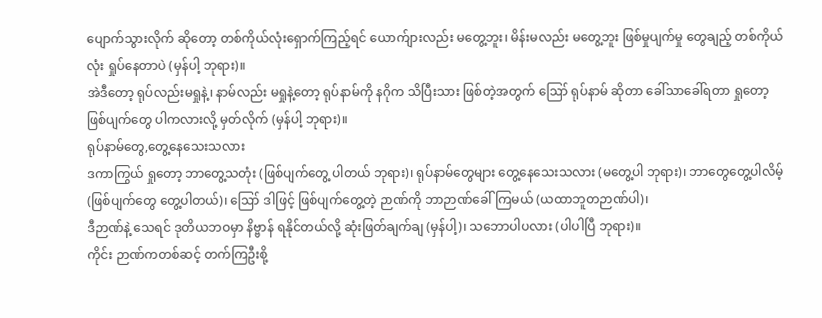ပျောက်သွားလိုက် ဆိုတော့ တစ်ကိုယ်လုံးရှောက်ကြည့်ရင် ယောက်ျားလည်း မတွေ့ဘူး၊ မိန်းမလည်း မတွေ့ဘူး ဖြစ်မှုပျက်မှု တွေချည့် တစ်ကိုယ်လုံး ရှုပ်နေတာပဲ (မှန်ပါ့ ဘုရား)။
အဲဒီတော့ ရုပ်လည်းမရှုနဲ့၊ နာမ်လည်း မရှုနဲ့တော့ ရုပ်နာမ်ကို နဂိုက သိပြီးသား ဖြစ်တဲ့အတွက် ဪ ရုပ်နာမ် ဆိုတာ ခေါ်သာခေါ်ရတာ ရှုတော့ ဖြစ်ပျက်တွေ ပါကလားလို့ မှတ်လိုက် (မှန်ပါ့ ဘုရား)။
ရုပ်နာမ်တွေ,တွေ့နေသေးသလား
ဒကာကြွယ် ရှုတော့ ဘာတွေ့သတုံး (ဖြစ်ပျက်တွေ့ ပါတယ် ဘုရား)၊ ရုပ်နာမ်တွေများ တွေ့နေသေးသလား (မတွေ့ပါ ဘုရား)၊ ဘာတွေတွေ့ပါလိမ့် (ဖြစ်ပျက်တွေ တွေ့ပါတယ်)၊ ဪ ဒါဖြင့် ဖြစ်ပျက်တွေ့တဲ့ ဉာဏ်ကို ဘာဉာဏ်ခေါ်ကြမယ် (ယထာဘူတဉာဏ်ပါ)၊
ဒီဉာဏ်နဲ့ သေရင် ဒုတိယဘဝမှာ နိဗ္ဗာန် ရနိုင်တယ်လို့ ဆုံးဖြတ်ချက်ချ (မှန်ပါ့)၊ သဘောပါပလား (ပါပါပြီ ဘုရား)။
ကိုင်း ဉာဏ်ကတစ်ဆင့် တက်ကြဦးစို့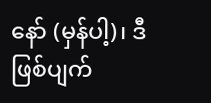နော် (မှန်ပါ့)၊ ဒီဖြစ်ပျက်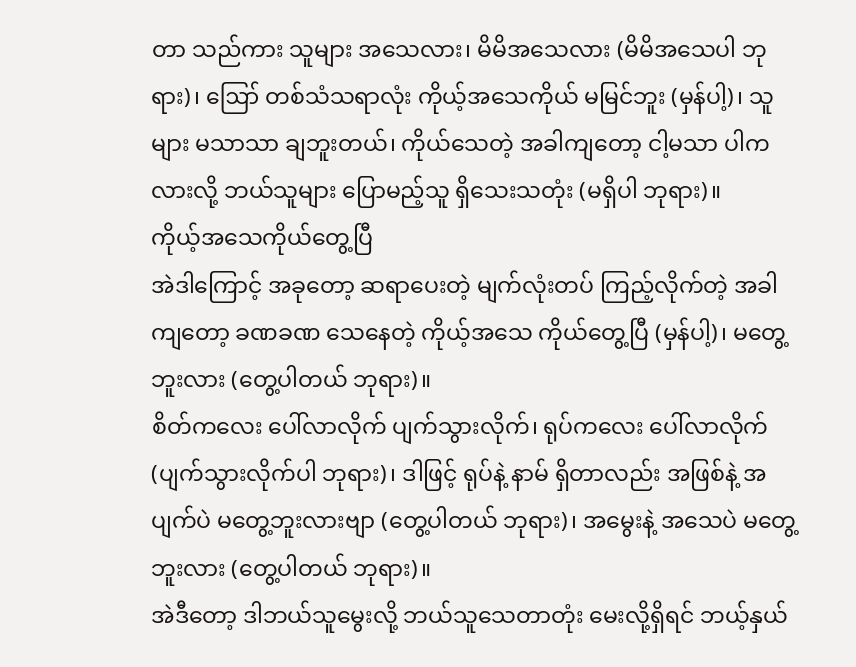တာ သည်ကား သူများ အသေလား၊ မိမိအသေလား (မိမိအသေပါ ဘုရား)၊ ဪ တစ်သံသရာလုံး ကိုယ့်အသေကိုယ် မမြင်ဘူး (မှန်ပါ့)၊ သူများ မသာသာ ချဘူးတယ်၊ ကိုယ်သေတဲ့ အခါကျတော့ ငါ့မသာ ပါကလားလို့ ဘယ်သူများ ပြောမည့်သူ ရှိသေးသတုံး (မရှိပါ ဘုရား)။
ကိုယ့်အသေကိုယ်တွေ့ပြီ
အဲဒါကြောင့် အခုတော့ ဆရာပေးတဲ့ မျက်လုံးတပ် ကြည့်လိုက်တဲ့ အခါကျတော့ ခဏခဏ သေနေတဲ့ ကိုယ့်အသေ ကိုယ်တွေ့ပြီ (မှန်ပါ့)၊ မတွေ့ဘူးလား (တွေ့ပါတယ် ဘုရား)။
စိတ်ကလေး ပေါ်လာလိုက် ပျက်သွားလိုက်၊ ရုပ်ကလေး ပေါ်လာလိုက် (ပျက်သွားလိုက်ပါ ဘုရား)၊ ဒါဖြင့် ရုပ်နဲ့ နာမ် ရှိတာလည်း အဖြစ်နဲ့ အပျက်ပဲ မတွေ့ဘူးလားဗျာ (တွေ့ပါတယ် ဘုရား)၊ အမွေးနဲ့ အသေပဲ မတွေ့ဘူးလား (တွေ့ပါတယ် ဘုရား)။
အဲဒီတော့ ဒါဘယ်သူမွေးလို့ ဘယ်သူသေတာတုံး မေးလို့ရှိရင် ဘယ့်နှယ်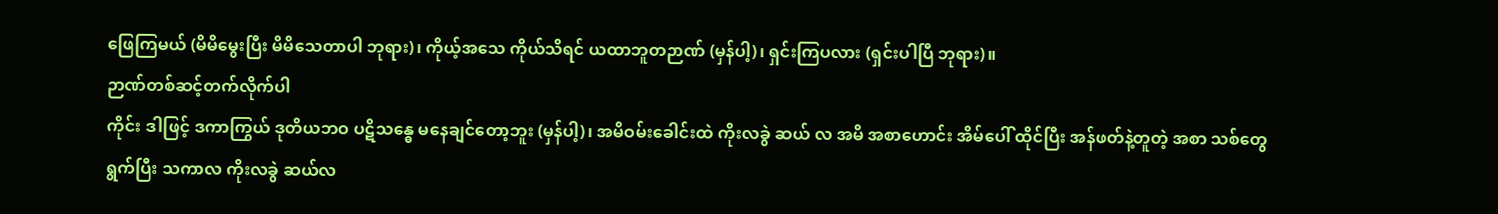ဖြေကြမယ် (မိမိမွေးပြီး မိမိသေတာပါ ဘုရား)၊ ကိုယ့်အသေ ကိုယ်သိရင် ယထာဘူတဉာဏ် (မှန်ပါ့)၊ ရှင်းကြပလား (ရှင်းပါပြီ ဘုရား)။
ဉာဏ်တစ်ဆင့်တက်လိုက်ပါ
ကိုင်း ဒါဖြင့် ဒကာကြွယ် ဒုတိယဘဝ ပဋိသန္ဓေ မနေချင်တော့ဘူး (မှန်ပါ့)၊ အမိဝမ်းခေါင်းထဲ ကိုးလခွဲ ဆယ် လ အမိ အစာဟောင်း အိမ်ပေါ် ထိုင်ပြီး အန်ဖတ်နဲ့တူတဲ့ အစာ သစ်တွေ ရွက်ပြီး သကာလ ကိုးလခွဲ ဆယ်လ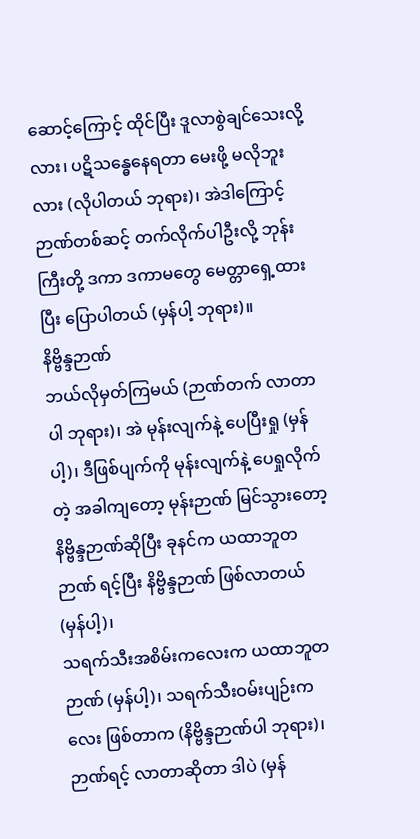ဆောင့်ကြောင့် ထိုင်ပြီး ဒူလာစွဲချင်သေးလို့လား၊ ပဋိသန္ဓေနေရတာ မေးဖို့ မလိုဘူး လား (လိုပါတယ် ဘုရား)၊ အဲဒါကြောင့် ဉာဏ်တစ်ဆင့် တက်လိုက်ပါဦးလို့ ဘုန်းကြီးတို့ ဒကာ ဒကာမတွေ မေတ္တာရှေ့ထားပြီး ပြောပါတယ် (မှန်ပါ့ ဘုရား)။
နိဗ္ဗိန္ဒဉာဏ်
ဘယ်လိုမှတ်ကြမယ် (ဉာဏ်တက် လာတာပါ ဘုရား)၊ အဲ မုန်းလျက်နဲ့ ပေပြီးရှု (မှန်ပါ့)၊ ဒီဖြစ်ပျက်ကို မုန်းလျက်နဲ့ ပေရှုလိုက်တဲ့ အခါကျတော့ မုန်းဉာဏ် မြင်သွားတော့ နိဗ္ဗိန္ဒဉာဏ်ဆိုပြီး ခုနင်က ယထာဘူတဉာဏ် ရင့်ပြီး နိဗ္ဗိန္ဒဉာဏ် ဖြစ်လာတယ် (မှန်ပါ့)၊
သရက်သီးအစိမ်းကလေးက ယထာဘူတဉာဏ် (မှန်ပါ့)၊ သရက်သီးဝမ်းပျဉ်းကလေး ဖြစ်တာက (နိဗ္ဗိန္ဒဉာဏ်ပါ ဘုရား)၊ ဉာဏ်ရင့် လာတာဆိုတာ ဒါပဲ (မှန်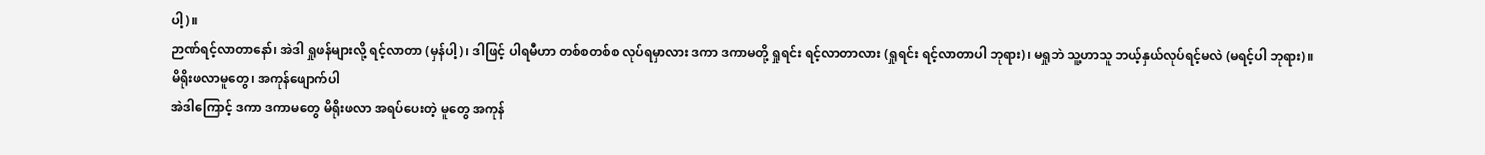ပါ့)။
ဉာဏ်ရင့်လာတာနော်၊ အဲဒါ ရှုဖန်များလို့ ရင့်လာတာ (မှန်ပါ့)၊ ဒါဖြင့် ပါရမီဟာ တစ်စတစ်စ လုပ်ရမှာလား ဒကာ ဒကာမတို့ ရှုရင်း ရင့်လာတာလား (ရှုရင်း ရင့်လာတာပါ ဘုရား)၊ မရှုဘဲ သူ့ဟာသူ ဘယ့်နှယ်လုပ်ရင့်မလဲ (မရင့်ပါ ဘုရား)။
မိရိုးဖလာမူတွေ၊ အကုန်ဖျောက်ပါ
အဲဒါကြောင့် ဒကာ ဒကာမတွေ မိရိုးဖလာ အရပ်ပေးတဲ့ မူတွေ အကုန်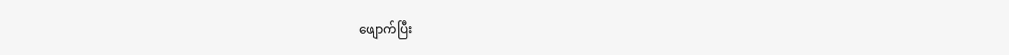ဖျောက်ပြီး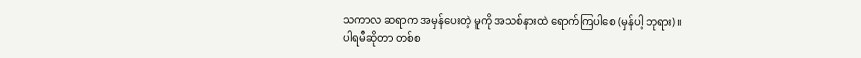သကာလ ဆရာက အမှန်ပေးတဲ့ မူကို အသစ်နားထဲ ရောက်ကြပါစေ (မှန်ပါ့ ဘုရား)။
ပါရမီဆိုတာ တစ်စ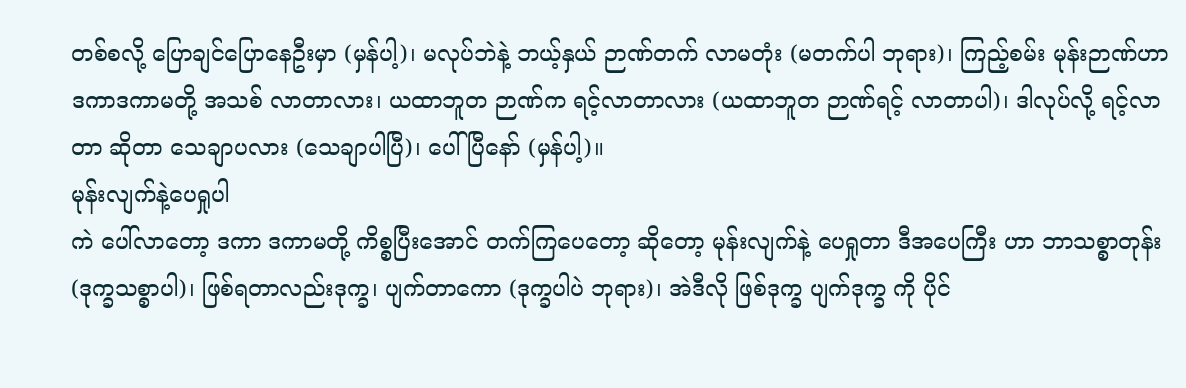တစ်စလို့ ပြောချင်ပြောနေဦးမှာ (မှန်ပါ့)၊ မလုပ်ဘဲနဲ့ ဘယ့်နှယ် ဉာဏ်တက် လာမတုံး (မတက်ပါ ဘုရား)၊ ကြည့်စမ်း မုန်းဉာဏ်ဟာ ဒကာဒကာမတို့ အသစ် လာတာလား၊ ယထာဘူတ ဉာဏ်က ရင့်လာတာလား (ယထာဘူတ ဉာဏ်ရင့် လာတာပါ)၊ ဒါလုပ်လို့ ရင့်လာတာ ဆိုတာ သေချာပလား (သေချာပါပြီ)၊ ပေါ်ပြီနော် (မှန်ပါ့)။
မုန်းလျက်နဲ့ပေရှုပါ
ကဲ ပေါ်လာတော့ ဒကာ ဒကာမတို့ ကိစ္စပြီးအောင် တက်ကြပေတော့ ဆိုတော့ မုန်းလျက်နဲ့ ပေရှုတာ ဒီအပေကြီး ဟာ ဘာသစ္စာတုန်း (ဒုက္ခသစ္စာပါ)၊ ဖြစ်ရတာလည်းဒုက္ခ၊ ပျက်တာကော (ဒုက္ခပါပဲ ဘုရား)၊ အဲဒီလို ဖြစ်ဒုက္ခ ပျက်ဒုက္ခ ကို ပိုင်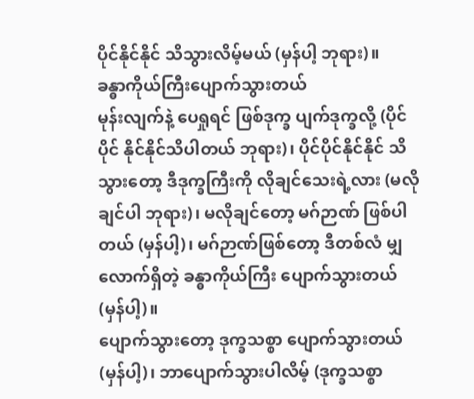ပိုင်နိုင်နိုင် သိသွားလိမ့်မယ် (မှန်ပါ့ ဘုရား)။
ခန္ဓာကိုယ်ကြီးပျောက်သွားတယ်
မုန်းလျက်နဲ့ ပေရှုရင် ဖြစ်ဒုက္ခ ပျက်ဒုက္ခလို့ (ပိုင်ပိုင် နိုင်နိုင်သိပါတယ် ဘုရား)၊ ပိုင်ပိုင်နိုင်နိုင် သိသွားတော့ ဒီဒုက္ခကြီးကို လိုချင်သေးရဲ့လား (မလိုချင်ပါ ဘုရား)၊ မလိုချင်တော့ မဂ်ဉာဏ် ဖြစ်ပါတယ် (မှန်ပါ့)၊ မဂ်ဉာဏ်ဖြစ်တော့ ဒီတစ်လံ မျှလောက်ရှိတဲ့ ခန္ဓာကိုယ်ကြီး ပျောက်သွားတယ် (မှန်ပါ့)။
ပျောက်သွားတော့ ဒုက္ခသစ္စာ ပျောက်သွားတယ် (မှန်ပါ့)၊ ဘာပျောက်သွားပါလိမ့် (ဒုက္ခသစ္စာ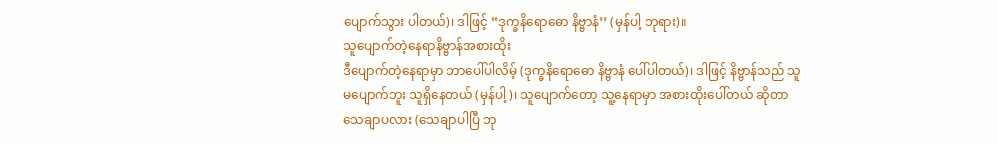ပျောက်သွား ပါတယ်)၊ ဒါဖြင့် “ဒုက္ခနိရောဓော နိဗ္ဗာနံ’’ (မှန်ပါ့ ဘုရား)။
သူပျောက်တဲ့နေရာနိဗ္ဗာန်အစားထိုး
ဒီပျောက်တဲ့နေရာမှာ ဘာပေါ်ပါလိမ့် (ဒုက္ခနိရောဓော နိဗ္ဗာနံ ပေါ်ပါတယ်)၊ ဒါဖြင့် နိဗ္ဗာန်သည် သူမပျောက်ဘူး သူရှိနေတယ် (မှန်ပါ့)၊ သူပျောက်တော့ သူ့နေရာမှာ အစားထိုးပေါ်တယ် ဆိုတာ သေချာပလား (သေချာပါပြီ ဘု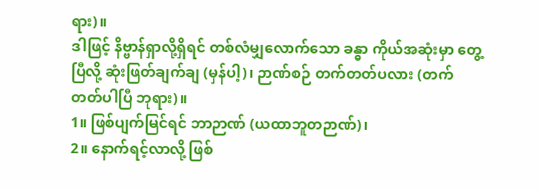ရား)။
ဒါဖြင့် နိဗ္ဗာန်ရှာလို့ရှိရင် တစ်လံမျှလောက်သော ခန္ဓာ ကိုယ်အဆုံးမှာ တွေ့ပြီလို့ ဆုံးဖြတ်ချက်ချ (မှန်ပါ့)၊ ဉာဏ်စဉ် တက်တတ်ပလား (တက်တတ်ပါပြီ ဘုရား)။
1။ ဖြစ်ပျက်မြင်ရင် ဘာဉာဏ် (ယထာဘူတဉာဏ်)၊
2။ နောက်ရင့်လာလို့ ဖြစ်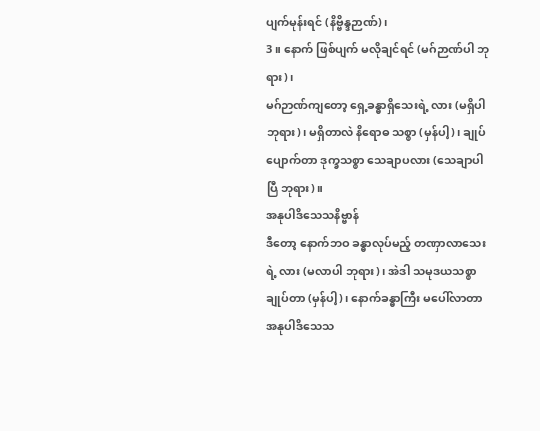ပျက်မုန်းရင် (နိဗ္ဗိန္ဒဉာဏ်)၊
3။ နောက် ဖြစ်ပျက် မလိုချင်ရင် (မဂ်ဉာဏ်ပါ ဘုရား)၊
မဂ်ဉာဏ်ကျတော့ ရှေ့ခန္ဓာရှိသေးရဲ့ လား (မရှိပါ ဘုရား)၊ မရှိတာလဲ နိရောဓ သစ္စာ (မှန်ပါ့)၊ ချုပ်ပျောက်တာ ဒုက္ခသစ္စာ သေချာပလား (သေချာပါပြီ ဘုရား)။
အနုပါဒိသေသနိဗ္ဗာန်
ဒီတော့ နောက်ဘဝ ခန္ဓာလုပ်မည့် တဏှာလာသေးရဲ့ လား (မလာပါ ဘုရား)၊ အဲဒါ သမုဒယသစ္စာချုပ်တာ (မှန်ပါ့)၊ နောက်ခန္ဓာကြီး မပေါ်လာတာ အနုပါဒိသေသ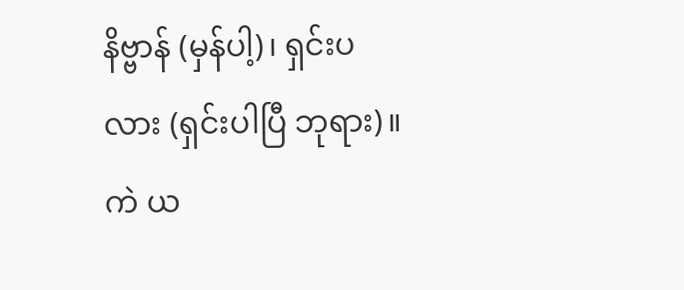နိဗ္ဗာန် (မှန်ပါ့)၊ ရှင်းပလား (ရှင်းပါပြီ ဘုရား)။
ကဲ ယ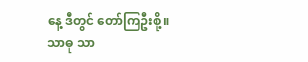နေ့ ဒီတွင် တော်ကြဦးစို့။
သာဓု သာ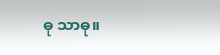ဓု သာဓု။